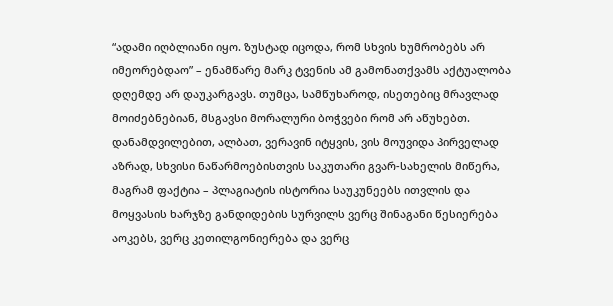“ადამი იღბლიანი იყო. ზუსტად იცოდა, რომ სხვის ხუმრობებს არ იმეორებდაო” – ენამწარე მარკ ტვენის ამ გამონათქვამს აქტუალობა დღემდე არ დაუკარგავს. თუმცა, სამწუხაროდ, ისეთებიც მრავლად მოიძებნებიან, მსგავსი მორალური ბოჭვები რომ არ აწუხებთ.
დანამდვილებით, ალბათ, ვერავინ იტყვის, ვის მოუვიდა პირველად აზრად, სხვისი ნაწარმოებისთვის საკუთარი გვარ-სახელის მიწერა, მაგრამ ფაქტია – პლაგიატის ისტორია საუკუნეებს ითვლის და მოყვასის ხარჯზე განდიდების სურვილს ვერც შინაგანი წესიერება აოკებს, ვერც კეთილგონიერება და ვერც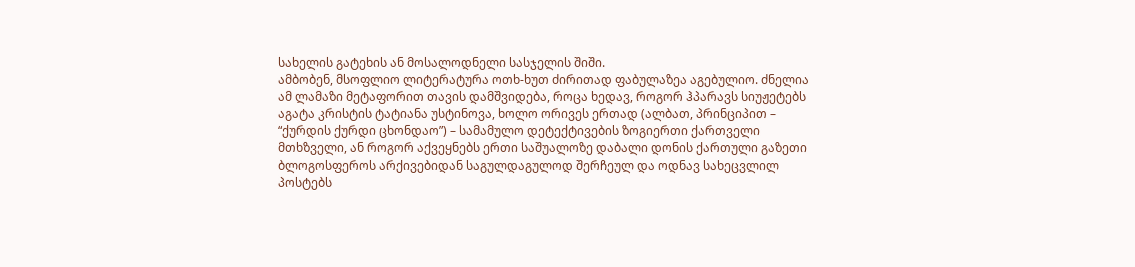სახელის გატეხის ან მოსალოდნელი სასჯელის შიში.
ამბობენ, მსოფლიო ლიტერატურა ოთხ-ხუთ ძირითად ფაბულაზეა აგებულიო. ძნელია ამ ლამაზი მეტაფორით თავის დამშვიდება, როცა ხედავ, როგორ ჰპარავს სიუჟეტებს აგატა კრისტის ტატიანა უსტინოვა, ხოლო ორივეს ერთად (ალბათ, პრინციპით – “ქურდის ქურდი ცხონდაო”) – სამამულო დეტექტივების ზოგიერთი ქართველი მთხზველი, ან როგორ აქვეყნებს ერთი საშუალოზე დაბალი დონის ქართული გაზეთი ბლოგოსფეროს არქივებიდან საგულდაგულოდ შერჩეულ და ოდნავ სახეცვლილ პოსტებს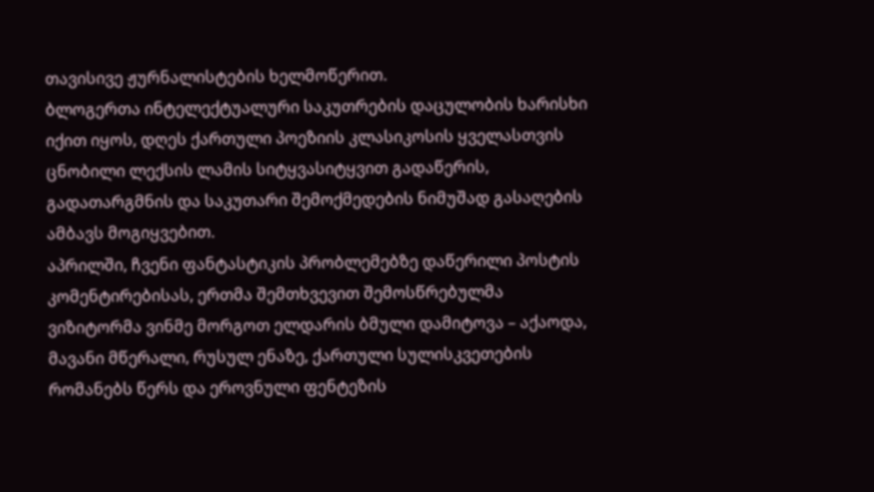თავისივე ჟურნალისტების ხელმოწერით.
ბლოგერთა ინტელექტუალური საკუთრების დაცულობის ხარისხი იქით იყოს, დღეს ქართული პოეზიის კლასიკოსის ყველასთვის ცნობილი ლექსის ლამის სიტყვასიტყვით გადაწერის, გადათარგმნის და საკუთარი შემოქმედების ნიმუშად გასაღების ამბავს მოგიყვებით.
აპრილში, ჩვენი ფანტასტიკის პრობლემებზე დაწერილი პოსტის კომენტირებისას, ერთმა შემთხვევით შემოსწრებულმა ვიზიტორმა ვინმე მორგოთ ელდარის ბმული დამიტოვა – აქაოდა, მავანი მწერალი, რუსულ ენაზე, ქართული სულისკვეთების რომანებს წერს და ეროვნული ფენტეზის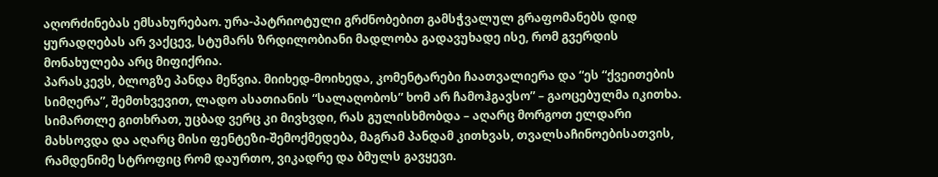აღორძინებას ემსახურებაო. ურა-პატრიოტული გრძნობებით გამსჭვალულ გრაფომანებს დიდ ყურადღებას არ ვაქცევ, სტუმარს ზრდილობიანი მადლობა გადავუხადე ისე, რომ გვერდის მონახულება არც მიფიქრია.
პარასკევს, ბლოგზე პანდა მეწვია. მიიხედ-მოიხედა, კომენტარები ჩაათვალიერა და “ეს “ქვეითების სიმღერა”, შემთხვევით, ლადო ასათიანის “სალაღობოს” ხომ არ ჩამოჰგავსო” – გაოცებულმა იკითხა.
სიმართლე გითხრათ, უცბად ვერც კი მივხვდი, რას გულისხმობდა – აღარც მორგოთ ელდარი მახსოვდა და აღარც მისი ფენტეზი-შემოქმედება, მაგრამ პანდამ კითხვას, თვალსაჩინოებისათვის, რამდენიმე სტროფიც რომ დაურთო, ვიკადრე და ბმულს გავყევი.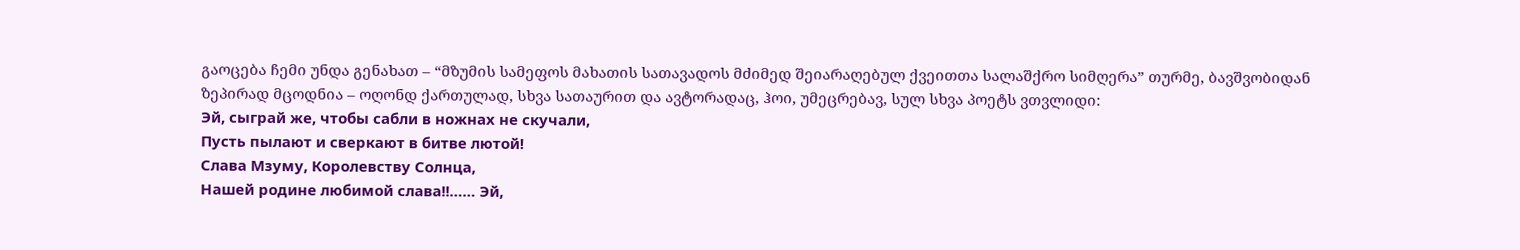გაოცება ჩემი უნდა გენახათ – “მზუმის სამეფოს მახათის სათავადოს მძიმედ შეიარაღებულ ქვეითთა სალაშქრო სიმღერა” თურმე, ბავშვობიდან ზეპირად მცოდნია – ოღონდ ქართულად, სხვა სათაურით და ავტორადაც, ჰოი, უმეცრებავ, სულ სხვა პოეტს ვთვლიდი:
Эй, сыграй же, чтобы сабли в ножнах не скучали,
Пусть пылают и сверкают в битве лютой!
Слава Мзуму, Королевству Солнца,
Нашей родине любимой слава!!…… Эй,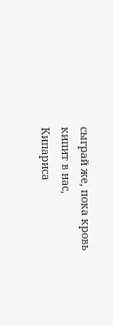сыграй же, пока кровь кипит в нас,
Кипариса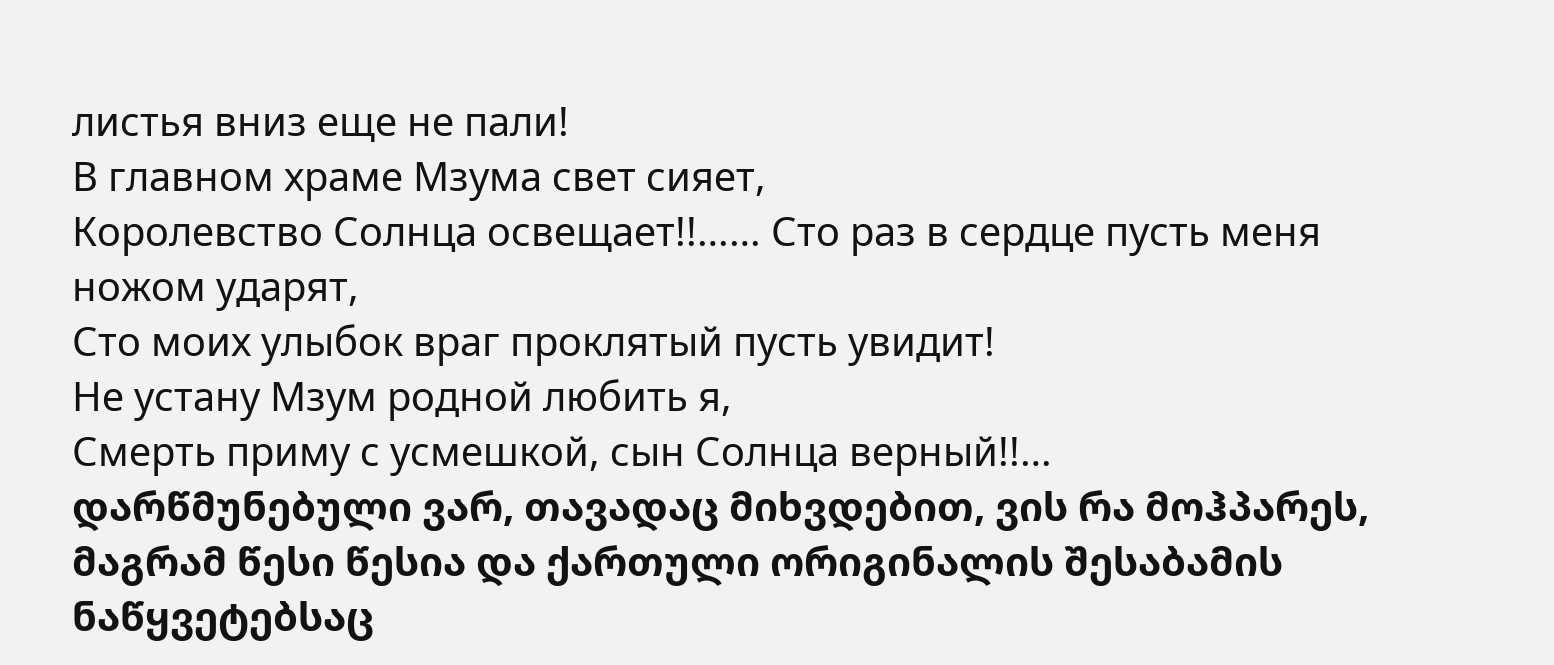листья вниз еще не пали!
В главном храме Мзума свет сияет,
Королевство Солнца освещает!!…… Сто раз в сердце пусть меня ножом ударят,
Сто моих улыбок враг проклятый пусть увидит!
Не устану Мзум родной любить я,
Смерть приму с усмешкой, сын Солнца верный!!…
დარწმუნებული ვარ, თავადაც მიხვდებით, ვის რა მოჰპარეს, მაგრამ წესი წესია და ქართული ორიგინალის შესაბამის ნაწყვეტებსაც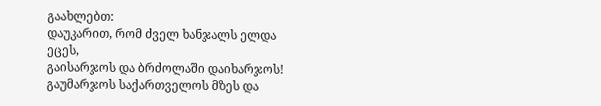გაახლებთ:
დაუკარით, რომ ძველ ხანჯალს ელდა ეცეს,
გაისარჯოს და ბრძოლაში დაიხარჯოს!
გაუმარჯოს საქართველოს მზეს და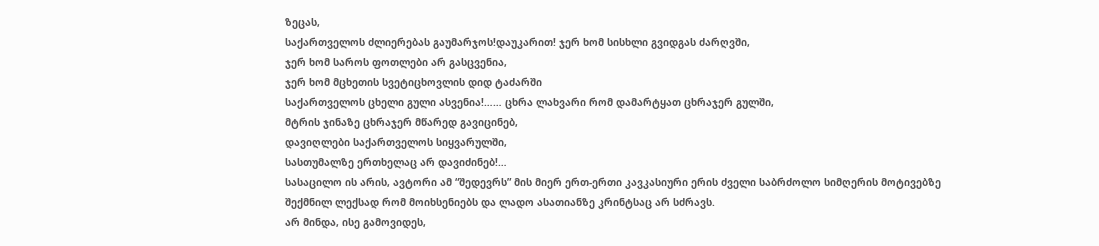ზეცას,
საქართველოს ძლიერებას გაუმარჯოს!დაუკარით! ჯერ ხომ სისხლი გვიდგას ძარღვში,
ჯერ ხომ საროს ფოთლები არ გასცვენია,
ჯერ ხომ მცხეთის სვეტიცხოვლის დიდ ტაძარში
საქართველოს ცხელი გული ასვენია!…… ცხრა ლახვარი რომ დამარტყათ ცხრაჯერ გულში,
მტრის ჯინაზე ცხრაჯერ მწარედ გავიცინებ,
დავიღლები საქართველოს სიყვარულში,
სასთუმალზე ერთხელაც არ დავიძინებ!…
სასაცილო ის არის, ავტორი ამ “შედევრს” მის მიერ ერთ-ერთი კავკასიური ერის ძველი საბრძოლო სიმღერის მოტივებზე შექმნილ ლექსად რომ მოიხსენიებს და ლადო ასათიანზე კრინტსაც არ სძრავს.
არ მინდა, ისე გამოვიდეს,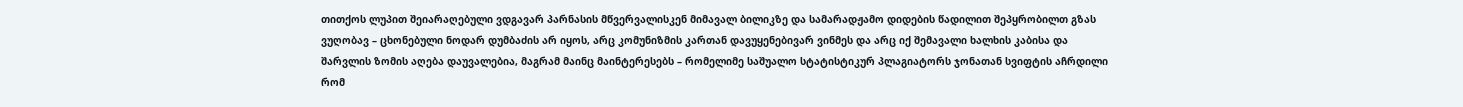თითქოს ლუპით შეიარაღებული ვდგავარ პარნასის მწვერვალისკენ მიმავალ ბილიკზე და სამარადჟამო დიდების წადილით შეპყრობილთ გზას ვუღობავ – ცხონებული ნოდარ დუმბაძის არ იყოს, არც კომუნიზმის კართან დავუყენებივარ ვინმეს და არც იქ შემავალი ხალხის კაბისა და შარვლის ზომის აღება დაუვალებია, მაგრამ მაინც მაინტერესებს – რომელიმე საშუალო სტატისტიკურ პლაგიატორს ჯონათან სვიფტის აჩრდილი რომ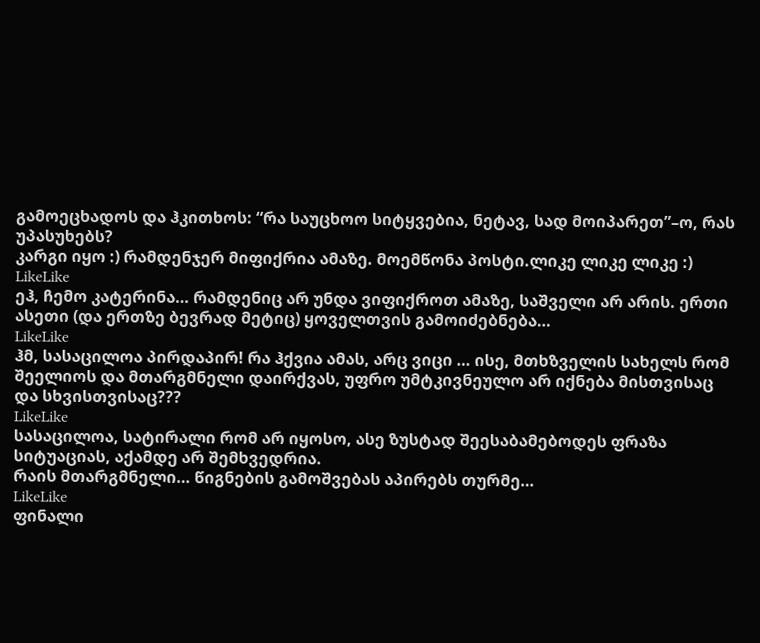გამოეცხადოს და ჰკითხოს: “რა საუცხოო სიტყვებია, ნეტავ, სად მოიპარეთ”–ო, რას უპასუხებს?
კარგი იყო :) რამდენჯერ მიფიქრია ამაზე. მოემწონა პოსტი.ლიკე ლიკე ლიკე :)
LikeLike
ეჰ, ჩემო კატერინა… რამდენიც არ უნდა ვიფიქროთ ამაზე, საშველი არ არის. ერთი ასეთი (და ერთზე ბევრად მეტიც) ყოველთვის გამოიძებნება…
LikeLike
ჰმ, სასაცილოა პირდაპირ! რა ჰქვია ამას, არც ვიცი … ისე, მთხზველის სახელს რომ შეელიოს და მთარგმნელი დაირქვას, უფრო უმტკივნეულო არ იქნება მისთვისაც და სხვისთვისაც???
LikeLike
სასაცილოა, სატირალი რომ არ იყოსო, ასე ზუსტად შეესაბამებოდეს ფრაზა სიტუაციას, აქამდე არ შემხვედრია.
რაის მთარგმნელი… წიგნების გამოშვებას აპირებს თურმე…
LikeLike
ფინალი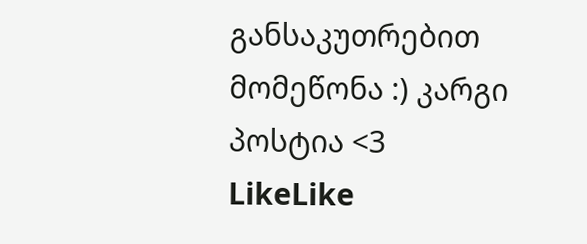განსაკუთრებით მომეწონა :) კარგი პოსტია <3
LikeLike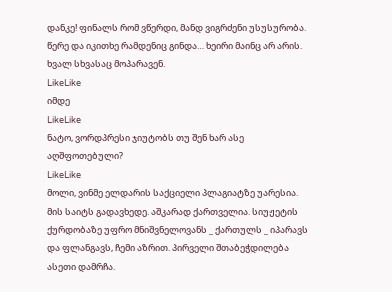დანკე! ფინალს რომ ვწერდი, მანდ ვიგრძენი უსუსურობა. წერე და იკითხე რამდენიც გინდა… ხეირი მაინც არ არის. ხვალ სხვასაც მოპარავენ.
LikeLike
იმდე
LikeLike
ნატო, ვორდპრესი ჯიუტობს თუ შენ ხარ ასე აღშფოთებული?
LikeLike
მოლი, ვინმე ელდარის საქციელი პლაგიატზე უარესია. მის საიტს გადავხედე. აშკარად ქართველია. სიუჟეტის ქურდობაზე უფრო მნიშვნელოვანს _ ქართულს _ იპარავს და ფლანგავს, ჩემი აზრით. პირველი შთაბეჭდილება ასეთი დამრჩა.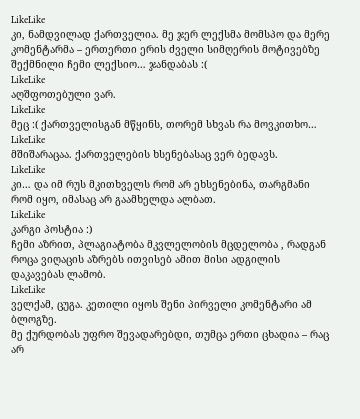LikeLike
კი, ნამდვილად ქართველია. მე ჯერ ლექსმა მომსპო და მერე კომენტარმა – ერთერთი ერის ძველი სიმღერის მოტივებზე შექმნილი ჩემი ლექსიო… ჯანდაბას :(
LikeLike
აღშფოთებული ვარ.
LikeLike
მეც :( ქართველისგან მწყინს, თორემ სხვას რა მოვკითხო…
LikeLike
მშიშარაცაა. ქართველების ხსენებასაც ვერ ბედავს.
LikeLike
კი… და იმ რუს მკითხველს რომ არ ეხსენებინა, თარგმანი რომ იყო, იმასაც არ გაამხელდა ალბათ.
LikeLike
კარგი პოსტია :)
ჩემი აზრით, პლაგიატობა მკვლელობის მცდელობა , რადგან როცა ვიღაცის აზრებს ითვისებ ამით მისი ადგილის დაკავებას ლამობ.
LikeLike
ველქამ, ცუგა. კეთილი იყოს შენი პირველი კომენტარი ამ ბლოგზე.
მე ქურდობას უფრო შევადარებდი, თუმცა ერთი ცხადია – რაც არ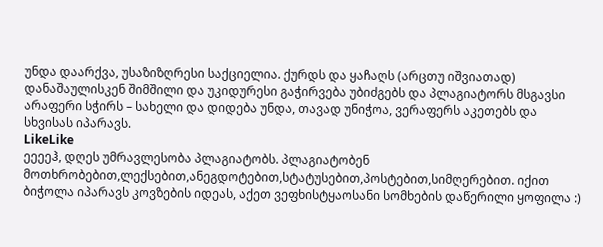უნდა დაარქვა, უსაზიზღრესი საქციელია. ქურდს და ყაჩაღს (არცთუ იშვიათად) დანაშაულისკენ შიმშილი და უკიდურესი გაჭირვება უბიძგებს და პლაგიატორს მსგავსი არაფერი სჭირს – სახელი და დიდება უნდა, თავად უნიჭოა, ვერაფერს აკეთებს და სხვისას იპარავს.
LikeLike
ეეეეჰ, დღეს უმრავლესობა პლაგიატობს. პლაგიატობენ მოთხრობებით,ლექსებით,ანეგდოტებით,სტატუსებით,პოსტებით,სიმღერებით. იქით ბიჭოლა იპარავს კოვზების იდეას, აქეთ ვეფხისტყაოსანი სომხების დაწერილი ყოფილა :)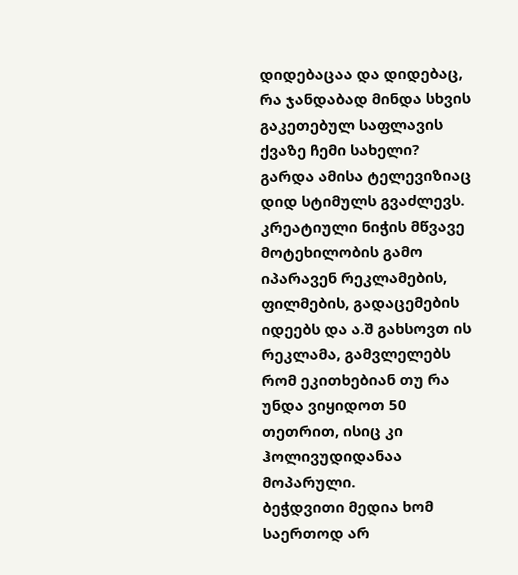დიდებაცაა და დიდებაც, რა ჯანდაბად მინდა სხვის გაკეთებულ საფლავის ქვაზე ჩემი სახელი?
გარდა ამისა ტელევიზიაც დიდ სტიმულს გვაძლევს. კრეატიული ნიჭის მწვავე მოტეხილობის გამო იპარავენ რეკლამების, ფილმების, გადაცემების იდეებს და ა.შ გახსოვთ ის რეკლამა, გამვლელებს რომ ეკითხებიან თუ რა უნდა ვიყიდოთ 50 თეთრით, ისიც კი ჰოლივუდიდანაა მოპარული.
ბეჭდვითი მედია ხომ საერთოდ არ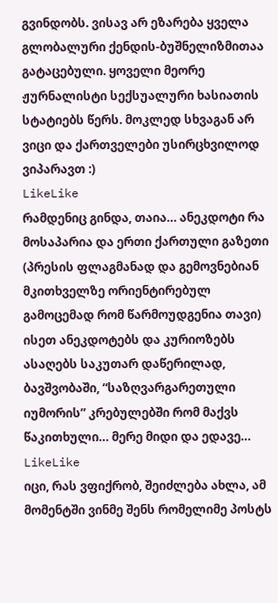გვინდობს. ვისავ არ ეზარება ყველა გლობალური ქენდის-ბუშნელიზმითაა გატაცებული. ყოველი მეორე ჟურნალისტი სექსუალური ხასიათის სტატიებს წერს. მოკლედ სხვაგან არ ვიცი და ქართველები უსირცხვილოდ ვიპარავთ :)
LikeLike
რამდენიც გინდა, თაია… ანეკდოტი რა მოსაპარია და ერთი ქართული გაზეთი (პრესის ფლაგმანად და გემოვნებიან მკითხველზე ორიენტირებულ გამოცემად რომ წარმოუდგენია თავი) ისეთ ანეკდოტებს და კურიოზებს ასაღებს საკუთარ დაწერილად, ბავშვობაში, “საზღვარგარეთული იუმორის” კრებულებში რომ მაქვს წაკითხული… მერე მიდი და ედავე…
LikeLike
იცი, რას ვფიქრობ, შეიძლება ახლა, ამ მომენტში ვინმე შენს რომელიმე პოსტს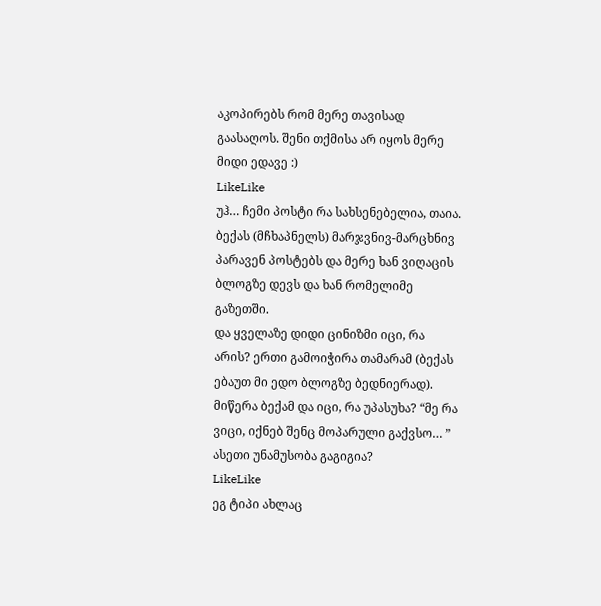აკოპირებს რომ მერე თავისად გაასაღოს. შენი თქმისა არ იყოს მერე მიდი ედავე :)
LikeLike
უჰ… ჩემი პოსტი რა სახსენებელია, თაია. ბექას (მჩხაპნელს) მარჯვნივ-მარცხნივ პარავენ პოსტებს და მერე ხან ვიღაცის ბლოგზე დევს და ხან რომელიმე გაზეთში.
და ყველაზე დიდი ცინიზმი იცი, რა არის? ერთი გამოიჭირა თამარამ (ბექას ებაუთ მი ედო ბლოგზე ბედნიერად). მიწერა ბექამ და იცი, რა უპასუხა? “მე რა ვიცი, იქნებ შენც მოპარული გაქვსო… ”
ასეთი უნამუსობა გაგიგია?
LikeLike
ეგ ტიპი ახლაც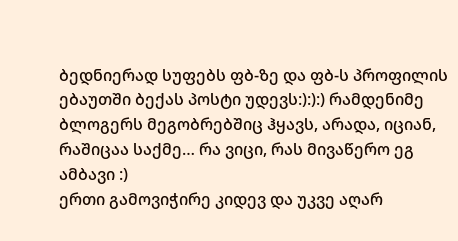ბედნიერად სუფებს ფბ-ზე და ფბ-ს პროფილის ებაუთში ბექას პოსტი უდევს:):):) რამდენიმე ბლოგერს მეგობრებშიც ჰყავს, არადა, იციან, რაშიცაა საქმე… რა ვიცი, რას მივაწერო ეგ ამბავი :)
ერთი გამოვიჭირე კიდევ და უკვე აღარ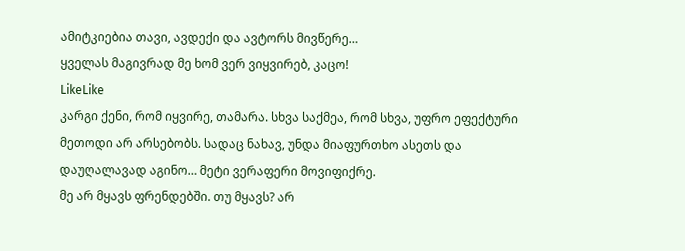ამიტკიებია თავი, ავდექი და ავტორს მივწერე…
ყველას მაგივრად მე ხომ ვერ ვიყვირებ, კაცო!
LikeLike
კარგი ქენი, რომ იყვირე, თამარა. სხვა საქმეა, რომ სხვა, უფრო ეფექტური მეთოდი არ არსებობს. სადაც ნახავ, უნდა მიაფურთხო ასეთს და დაუღალავად აგინო… მეტი ვერაფერი მოვიფიქრე.
მე არ მყავს ფრენდებში. თუ მყავს? არ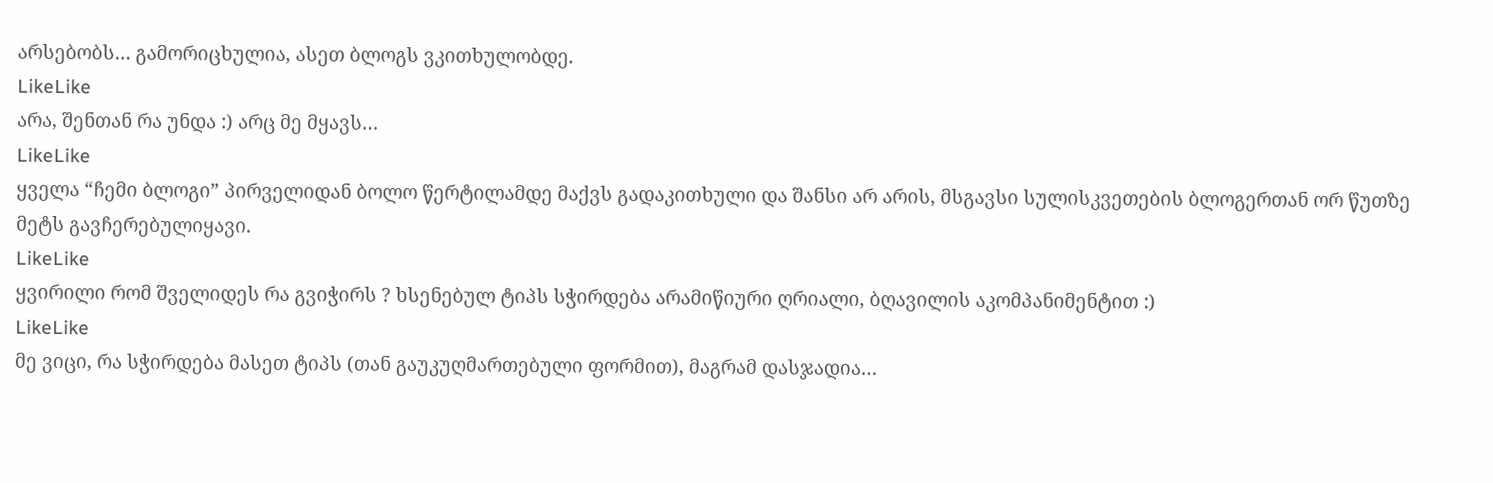არსებობს… გამორიცხულია, ასეთ ბლოგს ვკითხულობდე.
LikeLike
არა, შენთან რა უნდა :) არც მე მყავს…
LikeLike
ყველა “ჩემი ბლოგი” პირველიდან ბოლო წერტილამდე მაქვს გადაკითხული და შანსი არ არის, მსგავსი სულისკვეთების ბლოგერთან ორ წუთზე მეტს გავჩერებულიყავი.
LikeLike
ყვირილი რომ შველიდეს რა გვიჭირს ? ხსენებულ ტიპს სჭირდება არამიწიური ღრიალი, ბღავილის აკომპანიმენტით :)
LikeLike
მე ვიცი, რა სჭირდება მასეთ ტიპს (თან გაუკუღმართებული ფორმით), მაგრამ დასჯადია…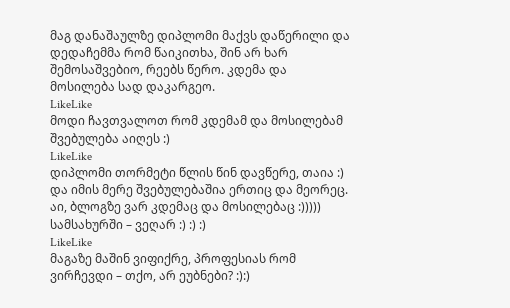მაგ დანაშაულზე დიპლომი მაქვს დაწერილი და დედაჩემმა რომ წაიკითხა, შინ არ ხარ შემოსაშვებიო, რეებს წერო. კდემა და მოსილება სად დაკარგეო.
LikeLike
მოდი ჩავთვალოთ რომ კდემამ და მოსილებამ შვებულება აიღეს :)
LikeLike
დიპლომი თორმეტი წლის წინ დავწერე, თაია :) და იმის მერე შვებულებაშია ერთიც და მეორეც. აი, ბლოგზე ვარ კდემაც და მოსილებაც :))))) სამსახურში – ვეღარ :) :) :)
LikeLike
მაგაზე მაშინ ვიფიქრე, პროფესიას რომ ვირჩევდი – თქო, არ ეუბნები? :):)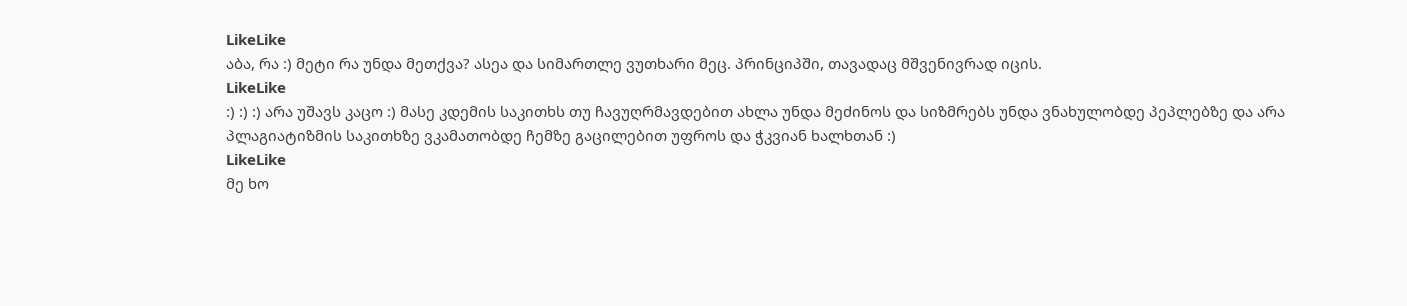LikeLike
აბა, რა :) მეტი რა უნდა მეთქვა? ასეა და სიმართლე ვუთხარი მეც. პრინციპში, თავადაც მშვენივრად იცის.
LikeLike
:) :) :) არა უშავს კაცო :) მასე კდემის საკითხს თუ ჩავუღრმავდებით ახლა უნდა მეძინოს და სიზმრებს უნდა ვნახულობდე პეპლებზე და არა პლაგიატიზმის საკითხზე ვკამათობდე ჩემზე გაცილებით უფროს და ჭკვიან ხალხთან :)
LikeLike
მე ხო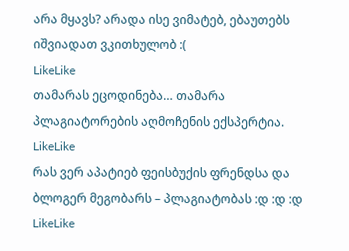არა მყავს? არადა ისე ვიმატებ, ებაუთებს იშვიადათ ვკითხულობ :(
LikeLike
თამარას ეცოდინება… თამარა პლაგიატორების აღმოჩენის ექსპერტია.
LikeLike
რას ვერ აპატიებ ფეისბუქის ფრენდსა და ბლოგერ მეგობარს – პლაგიატობას :დ :დ :დ
LikeLike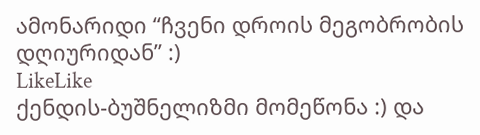ამონარიდი “ჩვენი დროის მეგობრობის დღიურიდან” :)
LikeLike
ქენდის-ბუშნელიზმი მომეწონა :) და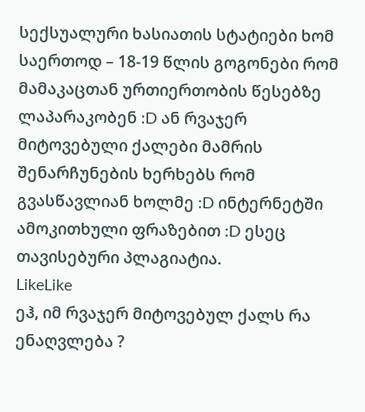სექსუალური ხასიათის სტატიები ხომ საერთოდ – 18-19 წლის გოგონები რომ მამაკაცთან ურთიერთობის წესებზე ლაპარაკობენ :D ან რვაჯერ მიტოვებული ქალები მამრის შენარჩუნების ხერხებს რომ გვასწავლიან ხოლმე :D ინტერნეტში ამოკითხული ფრაზებით :D ესეც თავისებური პლაგიატია.
LikeLike
ეჰ, იმ რვაჯერ მიტოვებულ ქალს რა ენაღვლება ?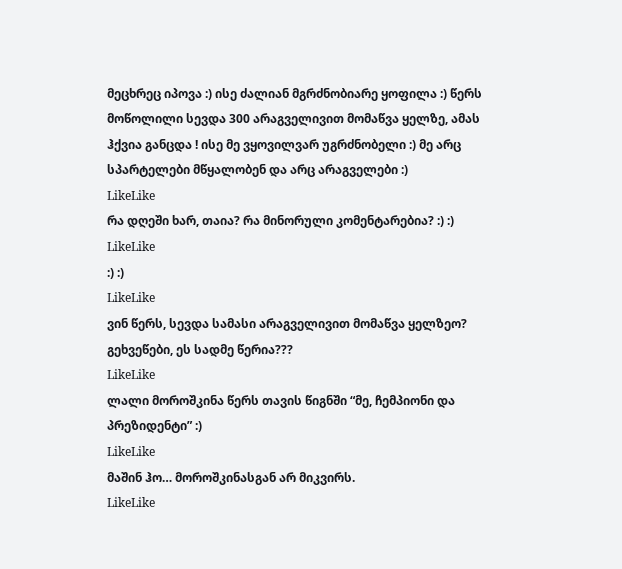მეცხრეც იპოვა :) ისე ძალიან მგრძნობიარე ყოფილა :) წერს მოწოლილი სევდა 300 არაგველივით მომაწვა ყელზე, ამას ჰქვია განცდა ! ისე მე ვყოვილვარ უგრძნობელი :) მე არც სპარტელები მწყალობენ და არც არაგველები :)
LikeLike
რა დღეში ხარ, თაია? რა მინორული კომენტარებია? :) :)
LikeLike
:) :)
LikeLike
ვინ წერს, სევდა სამასი არაგველივით მომაწვა ყელზეო?
გეხვეწები, ეს სადმე წერია???
LikeLike
ლალი მოროშკინა წერს თავის წიგნში “მე, ჩემპიონი და პრეზიდენტი” :)
LikeLike
მაშინ ჰო… მოროშკინასგან არ მიკვირს.
LikeLike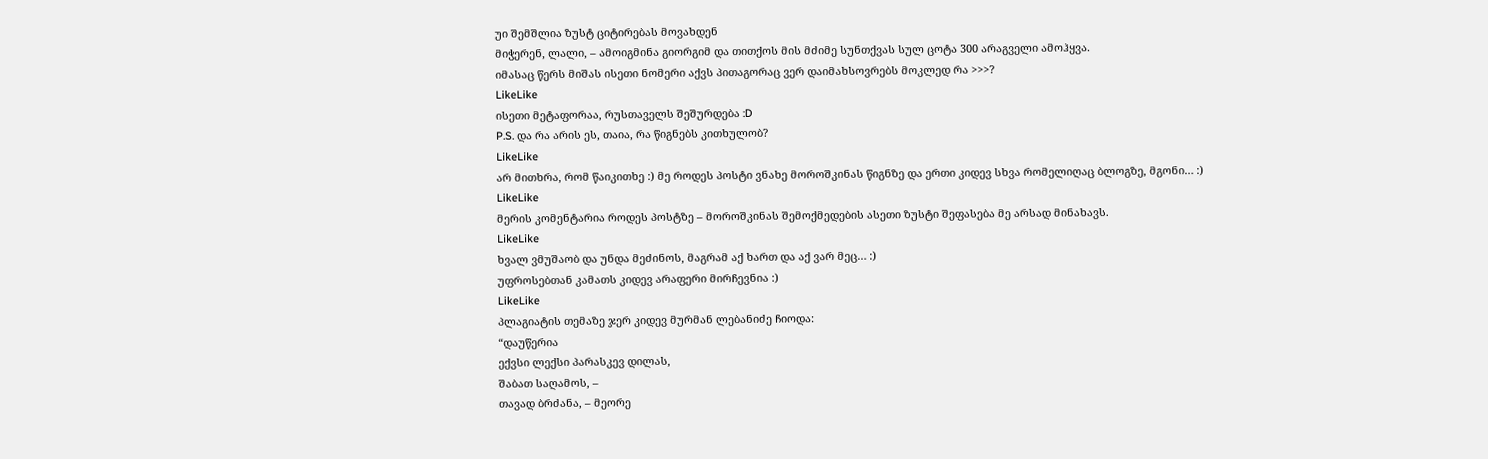უი შემშლია ზუსტ ციტირებას მოვახდენ
მიჭერენ, ლალი, – ამოიგმინა გიორგიმ და თითქოს მის მძიმე სუნთქვას სულ ცოტა 300 არაგველი ამოჰყვა.
იმასაც წერს მიშას ისეთი ნომერი აქვს პითაგორაც ვერ დაიმახსოვრებს მოკლედ რა >>>?
LikeLike
ისეთი მეტაფორაა, რუსთაველს შეშურდება :D
P.S. და რა არის ეს, თაია, რა წიგნებს კითხულობ?
LikeLike
არ მითხრა, რომ წაიკითხე :) მე როდეს პოსტი ვნახე მოროშკინას წიგნზე და ერთი კიდევ სხვა რომელიღაც ბლოგზე, მგონი… :)
LikeLike
მერის კომენტარია როდეს პოსტზე – მოროშკინას შემოქმედების ასეთი ზუსტი შეფასება მე არსად მინახავს.
LikeLike
ხვალ ვმუშაობ და უნდა მეძინოს, მაგრამ აქ ხართ და აქ ვარ მეც… :)
უფროსებთან კამათს კიდევ არაფერი მირჩევნია :)
LikeLike
პლაგიატის თემაზე ჯერ კიდევ მურმან ლებანიძე ჩიოდა:
“დაუწერია
ექვსი ლექსი პარასკევ დილას,
შაბათ საღამოს, –
თავად ბრძანა, – მეორე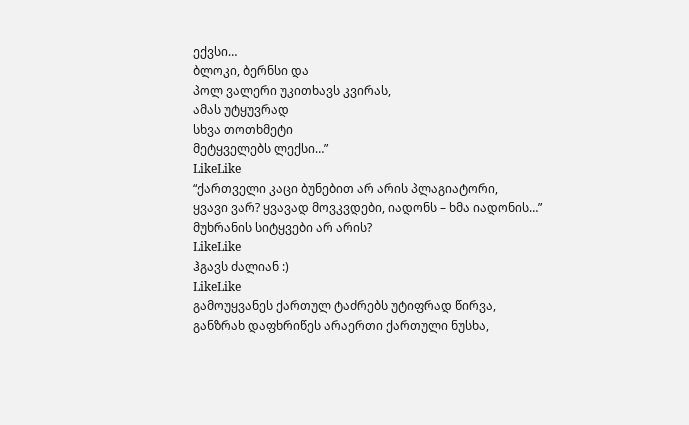ექვსი…
ბლოკი, ბერნსი და
პოლ ვალერი უკითხავს კვირას,
ამას უტყუვრად
სხვა თოთხმეტი
მეტყველებს ლექსი…”
LikeLike
“ქართველი კაცი ბუნებით არ არის პლაგიატორი,
ყვავი ვარ? ყვავად მოვკვდები, იადონს – ხმა იადონის…”
მუხრანის სიტყვები არ არის?
LikeLike
ჰგავს ძალიან :)
LikeLike
გამოუყვანეს ქართულ ტაძრებს უტიფრად წირვა,
განზრახ დაფხრიწეს არაერთი ქართული ნუსხა,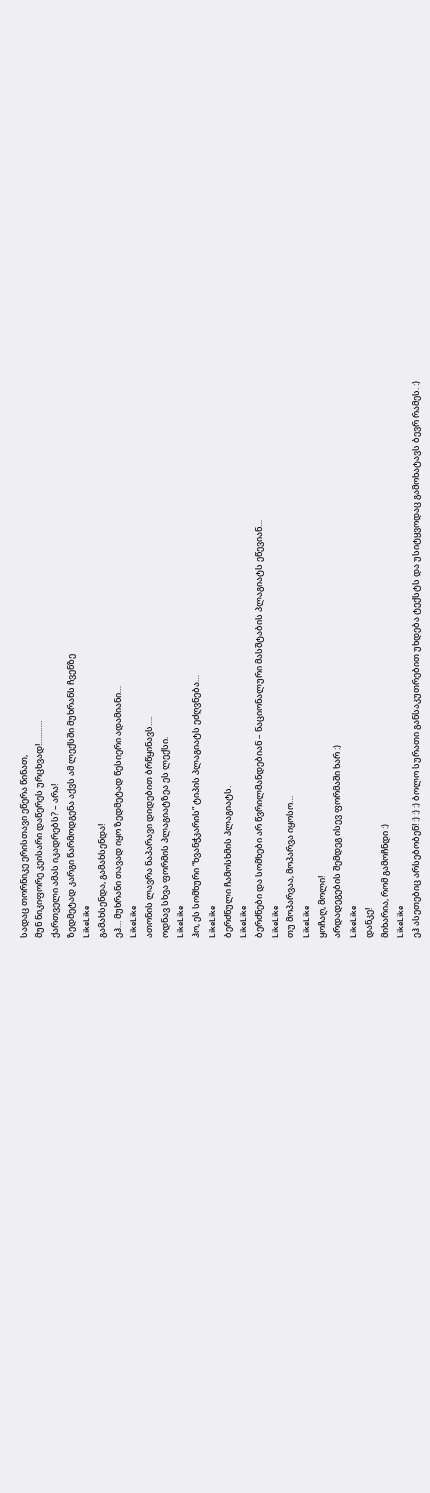სადაც თორნიკე ერისთავი ეწერა წინათ,
მუნ ნიკიფორე კეისარი დაწერეს ურცხვად!……….
ქართველი ამას იკადრებს? – არა!
ზედმეტად კარგი წარმოდგენა აქვს ამ ლექსში მუხრანს ჩვენზე
LikeLike
გამახსენდა, გამახსენდა!
ეჰ… მუხრანი თავად იყო ზედმეტად წესიერი ადამიანი…
LikeLike
ათონის ლავრა ნაპარავი დიდებით ბრწყინავს….
ოდნავ სხვა ფორმის პლაგიატზეა ეს ლექსი.
LikeLike
ჰო, ეს სომხური “ხვანჭკარის” ტიპის პლაგიატს ეძღვნება…
LikeLike
ბერძნული ჩამოსხმის პლაგიატს.
LikeLike
ბერძნები და სომხები არ წვრილმანდებიან – ნაციონალური მასშტაბის პლაგიატს ეწევიან…
LikeLike
თუ მოპარვაა, მოპარვა იყოსო…
LikeLike
ყოჩაღ, მოლი!
არდადეგების შემდეგ ისევ ფორმაში ხარ :)
LikeLike
დანკე!
მიხარია, რომ გამოჩნდი :)
LikeLike
ეჰ ასეთებიც არსებობენ! :) :) :) ბოლო სურათი განსაკუთრებით უხდება ტექსტს და უსიტყვოდაც გამოხატავს ბევრ რამეს. :)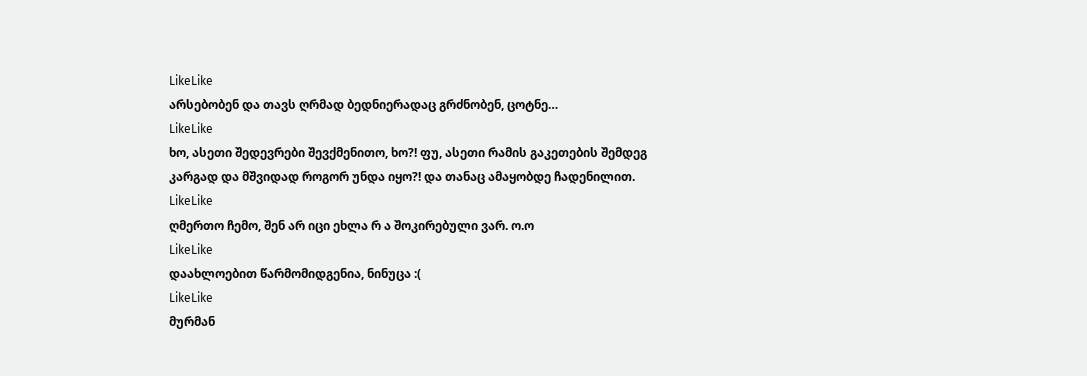LikeLike
არსებობენ და თავს ღრმად ბედნიერადაც გრძნობენ, ცოტნე…
LikeLike
ხო, ასეთი შედევრები შევქმენითო, ხო?! ფუ, ასეთი რამის გაკეთების შემდეგ კარგად და მშვიდად როგორ უნდა იყო?! და თანაც ამაყობდე ჩადენილით.
LikeLike
ღმერთო ჩემო, შენ არ იცი ეხლა რ ა შოკირებული ვარ. ო.ო
LikeLike
დაახლოებით წარმომიდგენია, ნინუცა :(
LikeLike
მურმან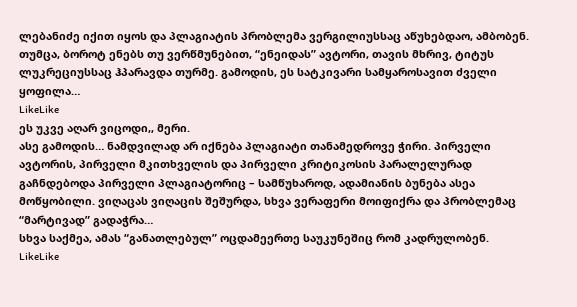ლებანიძე იქით იყოს და პლაგიატის პრობლემა ვერგილიუსსაც აწუხებდაო, ამბობენ. თუმცა, ბოროტ ენებს თუ ვერწმუნებით, “ენეიდას” ავტორი, თავის მხრივ, ტიტუს ლუკრეციუსსაც ჰპარავდა თურმე. გამოდის, ეს სატკივარი სამყაროსავით ძველი ყოფილა…
LikeLike
ეს უკვე აღარ ვიცოდი,, მერი.
ასე გამოდის… ნამდვილად არ იქნება პლაგიატი თანამედროვე ჭირი. პირველი ავტორის, პირველი მკითხველის და პირველი კრიტიკოსის პარალელურად გაჩნდებოდა პირველი პლაგიატორიც – სამწუხაროდ, ადამიანის ბუნება ასეა მოწყობილი. ვიღაცას ვიღაცის შეშურდა, სხვა ვერაფერი მოიფიქრა და პრობლემაც “მარტივად” გადაჭრა…
სხვა საქმეა, ამას “განათლებულ” ოცდამეერთე საუკუნეშიც რომ კადრულობენ.
LikeLike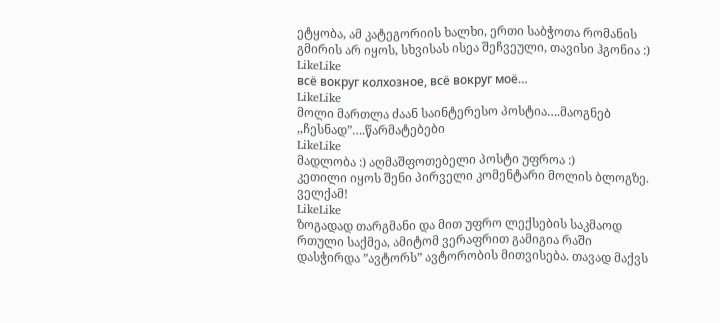ეტყობა, ამ კატეგორიის ხალხი, ერთი საბჭოთა რომანის გმირის არ იყოს, სხვისას ისეა შეჩვეული, თავისი ჰგონია :)
LikeLike
всё вокруг колхозное, всё вокруг моё…
LikeLike
მოლი მართლა ძაან საინტერესო პოსტია….მაოგნებ ,,ჩესნად”….წარმატებები
LikeLike
მადლობა :) აღმაშფოთებელი პოსტი უფროა :)
კეთილი იყოს შენი პირველი კომენტარი მოლის ბლოგზე.
ველქამ!
LikeLike
ზოგადად თარგმანი და მით უფრო ლექსების საკმაოდ რთული საქმეა, ამიტომ ვერაფრით გამიგია რაში დასჭირდა ”ავტორს” ავტორობის მითვისება. თავად მაქვს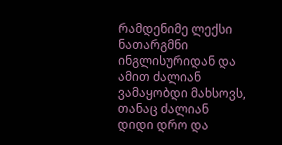რამდენიმე ლექსი ნათარგმნი ინგლისურიდან და ამით ძალიან ვამაყობდი მახსოვს, თანაც ძალიან დიდი დრო და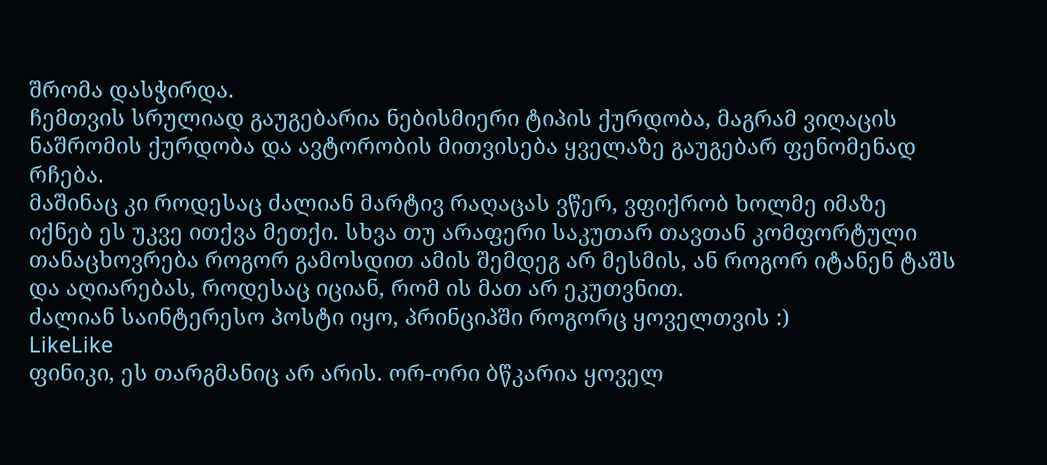შრომა დასჭირდა.
ჩემთვის სრულიად გაუგებარია ნებისმიერი ტიპის ქურდობა, მაგრამ ვიღაცის ნაშრომის ქურდობა და ავტორობის მითვისება ყველაზე გაუგებარ ფენომენად რჩება.
მაშინაც კი როდესაც ძალიან მარტივ რაღაცას ვწერ, ვფიქრობ ხოლმე იმაზე იქნებ ეს უკვე ითქვა მეთქი. სხვა თუ არაფერი საკუთარ თავთან კომფორტული თანაცხოვრება როგორ გამოსდით ამის შემდეგ არ მესმის, ან როგორ იტანენ ტაშს და აღიარებას, როდესაც იციან, რომ ის მათ არ ეკუთვნით.
ძალიან საინტერესო პოსტი იყო, პრინციპში როგორც ყოველთვის :)
LikeLike
ფინიკი, ეს თარგმანიც არ არის. ორ-ორი ბწკარია ყოველ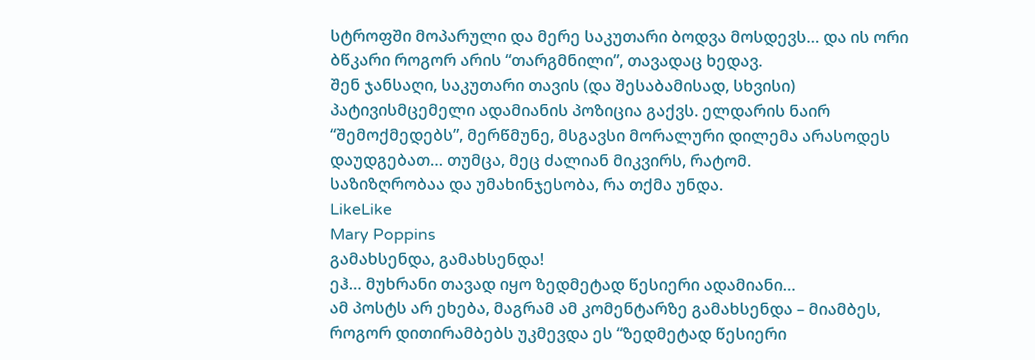სტროფში მოპარული და მერე საკუთარი ბოდვა მოსდევს… და ის ორი ბწკარი როგორ არის “თარგმნილი”, თავადაც ხედავ.
შენ ჯანსაღი, საკუთარი თავის (და შესაბამისად, სხვისი) პატივისმცემელი ადამიანის პოზიცია გაქვს. ელდარის ნაირ “შემოქმედებს”, მერწმუნე, მსგავსი მორალური დილემა არასოდეს დაუდგებათ… თუმცა, მეც ძალიან მიკვირს, რატომ.
საზიზღრობაა და უმახინჯესობა, რა თქმა უნდა.
LikeLike
Mary Poppins
გამახსენდა, გამახსენდა!
ეჰ… მუხრანი თავად იყო ზედმეტად წესიერი ადამიანი…
ამ პოსტს არ ეხება, მაგრამ ამ კომენტარზე გამახსენდა – მიამბეს, როგორ დითირამბებს უკმევდა ეს “ზედმეტად წესიერი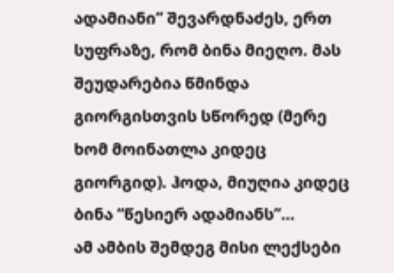ადამიანი” შევარდნაძეს, ერთ სუფრაზე, რომ ბინა მიეღო. მას შეუდარებია წმინდა გიორგისთვის სწორედ (მერე ხომ მოინათლა კიდეც გიორგიდ). ჰოდა, მიუღია კიდეც ბინა “წესიერ ადამიანს”…
ამ ამბის შემდეგ მისი ლექსები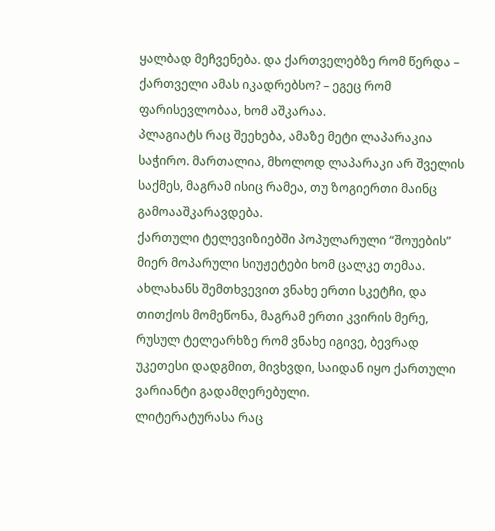ყალბად მეჩვენება. და ქართველებზე რომ წერდა – ქართველი ამას იკადრებსო? – ეგეც რომ ფარისევლობაა, ხომ აშკარაა.
პლაგიატს რაც შეეხება, ამაზე მეტი ლაპარაკია საჭირო. მართალია, მხოლოდ ლაპარაკი არ შველის საქმეს, მაგრამ ისიც რამეა, თუ ზოგიერთი მაინც გამოააშკარავდება.
ქართული ტელევიზიებში პოპულარული “შოუების” მიერ მოპარული სიუჟეტები ხომ ცალკე თემაა. ახლახანს შემთხვევით ვნახე ერთი სკეტჩი, და თითქოს მომეწონა, მაგრამ ერთი კვირის მერე, რუსულ ტელეარხზე რომ ვნახე იგივე, ბევრად უკეთესი დადგმით, მივხვდი, საიდან იყო ქართული ვარიანტი გადამღერებული.
ლიტერატურასა რაც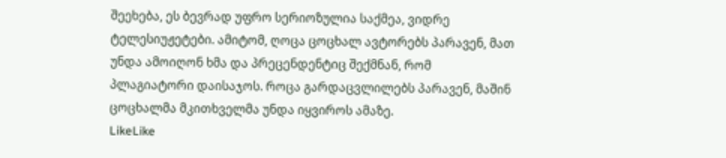შეეხება, ეს ბევრად უფრო სერიოზულია საქმეა, ვიდრე ტელესიუჟეტები. ამიტომ, ღოცა ცოცხალ ავტორებს პარავენ, მათ უნდა ამოიღონ ხმა და პრეცენდენტიც შექმნან, რომ პლაგიატორი დაისაჯოს. როცა გარდაცვლილებს პარავენ, მაშინ ცოცხალმა მკითხველმა უნდა იყვიროს ამაზე.
LikeLike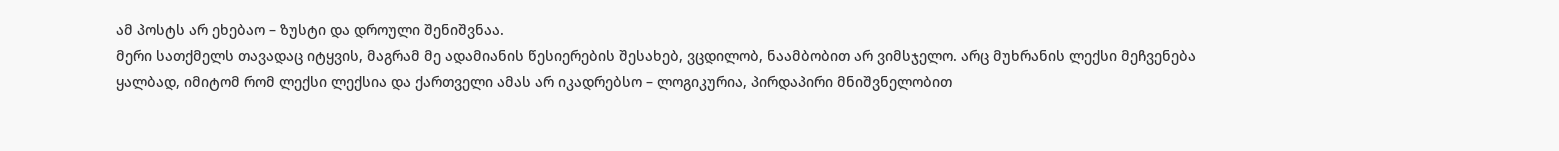ამ პოსტს არ ეხებაო – ზუსტი და დროული შენიშვნაა.
მერი სათქმელს თავადაც იტყვის, მაგრამ მე ადამიანის წესიერების შესახებ, ვცდილობ, ნაამბობით არ ვიმსჯელო. არც მუხრანის ლექსი მეჩვენება ყალბად, იმიტომ რომ ლექსი ლექსია და ქართველი ამას არ იკადრებსო – ლოგიკურია, პირდაპირი მნიშვნელობით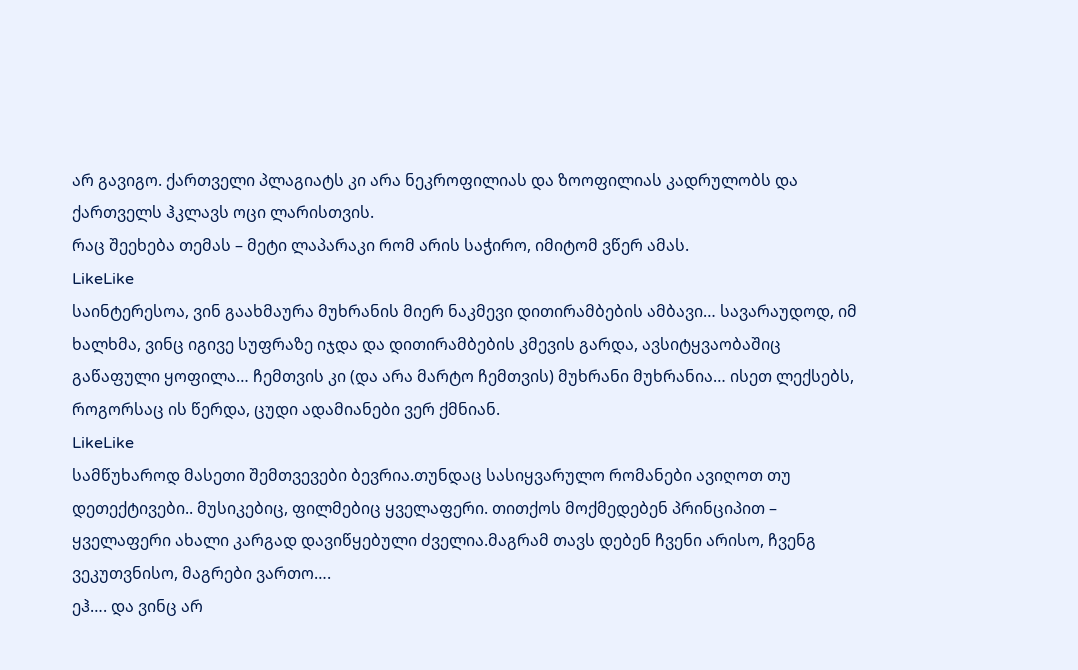არ გავიგო. ქართველი პლაგიატს კი არა ნეკროფილიას და ზოოფილიას კადრულობს და ქართველს ჰკლავს ოცი ლარისთვის.
რაც შეეხება თემას – მეტი ლაპარაკი რომ არის საჭირო, იმიტომ ვწერ ამას.
LikeLike
საინტერესოა, ვინ გაახმაურა მუხრანის მიერ ნაკმევი დითირამბების ამბავი… სავარაუდოდ, იმ ხალხმა, ვინც იგივე სუფრაზე იჯდა და დითირამბების კმევის გარდა, ავსიტყვაობაშიც გაწაფული ყოფილა… ჩემთვის კი (და არა მარტო ჩემთვის) მუხრანი მუხრანია… ისეთ ლექსებს, როგორსაც ის წერდა, ცუდი ადამიანები ვერ ქმნიან.
LikeLike
სამწუხაროდ მასეთი შემთვევები ბევრია.თუნდაც სასიყვარულო რომანები ავიღოთ თუ დეთექტივები.. მუსიკებიც, ფილმებიც ყველაფერი. თითქოს მოქმედებენ პრინციპით – ყველაფერი ახალი კარგად დავიწყებული ძველია.მაგრამ თავს დებენ ჩვენი არისო, ჩვენგ ვეკუთვნისო, მაგრები ვართო….
ეჰ…. და ვინც არ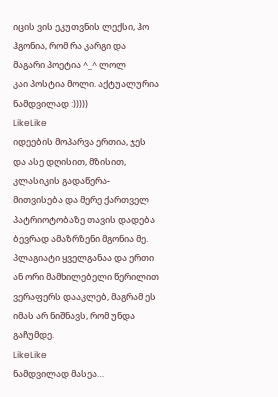იცის ვის ეკუთვნის ლექსი, ჰო ჰგონია, რომ რა კარგი და მაგარი პოეტია ^_^ ლოლ
კაი პოსტია მოლი. აქტუალურია ნამდვილად :)))))
LikeLike
იდეების მოპარვა ერთია, ჯეს და ასე დღისით, მზისით, კლასიკის გადაწერა-მითვისება და მერე ქართველ პატრიოტობაზე თავის დადება ბევრად ამაზრზენი მგონია მე.
პლაგიატი ყველგანაა და ერთი ან ორი მამხილებელი წერილით ვერაფერს დააკლებ, მაგრამ ეს იმას არ ნიშნავს, რომ უნდა გაჩუმდე.
LikeLike
ნამდვილად მასეა…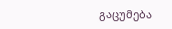გაცუმება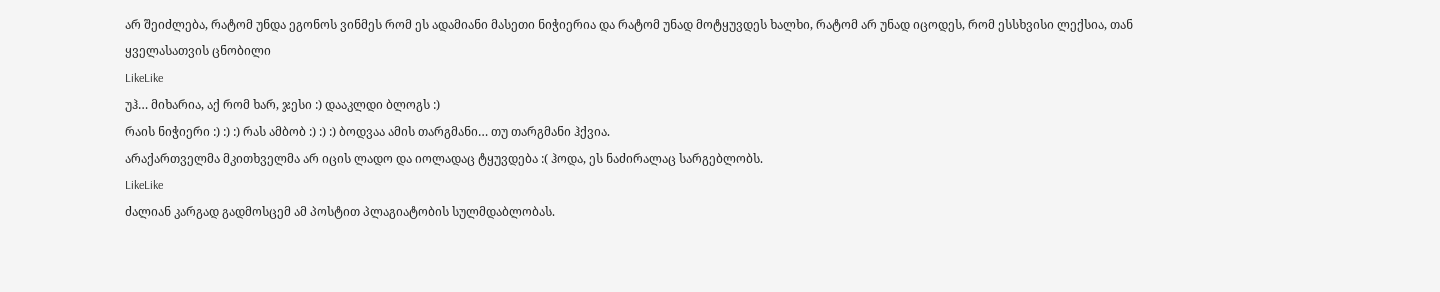არ შეიძლება, რატომ უნდა ეგონოს ვინმეს რომ ეს ადამიანი მასეთი ნიჭიერია და რატომ უნად მოტყუვდეს ხალხი, რატომ არ უნად იცოდეს, რომ ესსხვისი ლექსია, თან ყველასათვის ცნობილი
LikeLike
უჰ… მიხარია, აქ რომ ხარ, ჯესი :) დააკლდი ბლოგს :)
რაის ნიჭიერი :) :) :) რას ამბობ :) :) :) ბოდვაა ამის თარგმანი… თუ თარგმანი ჰქვია.
არაქართველმა მკითხველმა არ იცის ლადო და იოლადაც ტყუვდება :( ჰოდა, ეს ნაძირალაც სარგებლობს.
LikeLike
ძალიან კარგად გადმოსცემ ამ პოსტით პლაგიატობის სულმდაბლობას.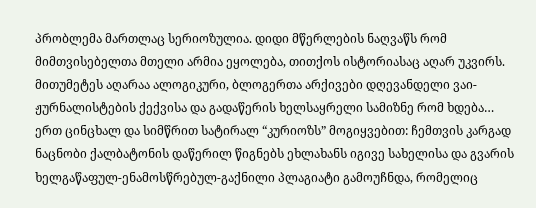პრობლემა მართლაც სერიოზულია. დიდი მწერლების ნაღვაწს რომ მიმთვისებელთა მთელი არმია ეყოლება, თითქოს ისტორიასაც აღარ უკვირს. მითუმეტეს აღარაა ალოგიკური, ბლოგერთა არქივები დღევანდელი ვაი-ჟურნალისტების ქექვისა და გადაწერის ხელსაყრელი სამიზნე რომ ხდება…
ერთ ცინცხალ და სიმწრით სატირალ “კურიოზს” მოგიყვებით: ჩემთვის კარგად ნაცნობი ქალბატონის დაწერილ წიგნებს ეხლახანს იგივე სახელისა და გვარის ხელგაწაფულ-ენამოსწრებულ-გაქნილი პლაგიატი გამოუჩნდა, რომელიც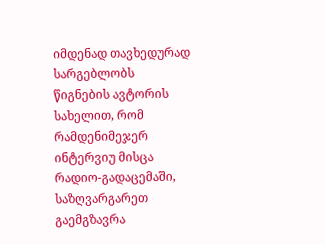იმდენად თავხედურად სარგებლობს წიგნების ავტორის სახელით, რომ რამდენიმეჯერ ინტერვიუ მისცა რადიო-გადაცემაში, საზღვარგარეთ გაემგზავრა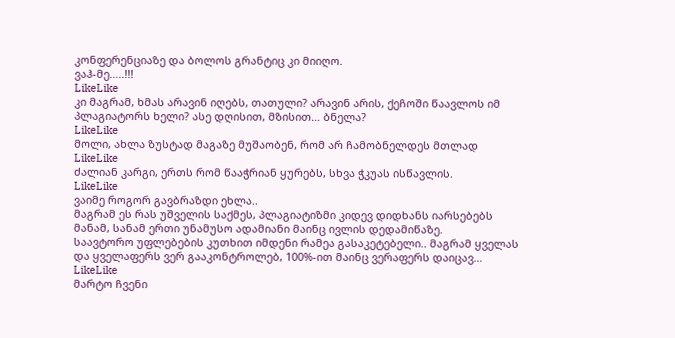კონფერენციაზე და ბოლოს გრანტიც კი მიიღო.
ვაჰ-მე…..!!!
LikeLike
კი მაგრამ, ხმას არავინ იღებს, თათული? არავინ არის, ქეჩოში წაავლოს იმ პლაგიატორს ხელი? ასე დღისით, მზისით… ბნელა?
LikeLike
მოლი, ახლა ზუსტად მაგაზე მუშაობენ, რომ არ ჩამობნელდეს მთლად
LikeLike
ძალიან კარგი, ერთს რომ წააჭრიან ყურებს, სხვა ჭკუას ისწავლის.
LikeLike
ვაიმე როგორ გავბრაზდი ეხლა..
მაგრამ ეს რას უშველის საქმეს, პლაგიატიზმი კიდევ დიდხანს იარსებებს მანამ, სანამ ერთი უნამუსო ადამიანი მაინც ივლის დედამიწაზე.
საავტორო უფლებების კუთხით იმდენი რამეა გასაკეტებელი.. მაგრამ ყველას და ყველაფერს ვერ გააკონტროლებ, 100%-ით მაინც ვერაფერს დაიცავ…
LikeLike
მარტო ჩვენი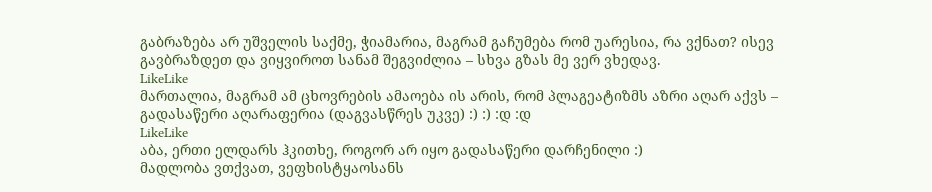გაბრაზება არ უშველის საქმე, ჭიამარია, მაგრამ გაჩუმება რომ უარესია, რა ვქნათ? ისევ გავბრაზდეთ და ვიყვიროთ სანამ შეგვიძლია – სხვა გზას მე ვერ ვხედავ.
LikeLike
მართალია, მაგრამ ამ ცხოვრების ამაოება ის არის, რომ პლაგეატიზმს აზრი აღარ აქვს – გადასაწერი აღარაფერია (დაგვასწრეს უკვე) :) :) :დ :დ
LikeLike
აბა, ერთი ელდარს ჰკითხე, როგორ არ იყო გადასაწერი დარჩენილი :)
მადლობა ვთქვათ, ვეფხისტყაოსანს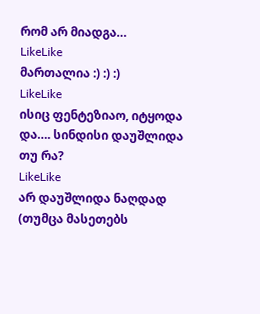რომ არ მიადგა…
LikeLike
მართალია :) :) :)
LikeLike
ისიც ფენტეზიაო, იტყოდა და…. სინდისი დაუშლიდა თუ რა?
LikeLike
არ დაუშლიდა ნაღდად (თუმცა მასეთებს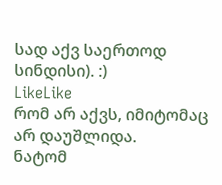სად აქვ საერთოდ სინდისი). :)
LikeLike
რომ არ აქვს, იმიტომაც არ დაუშლიდა.
ნატომ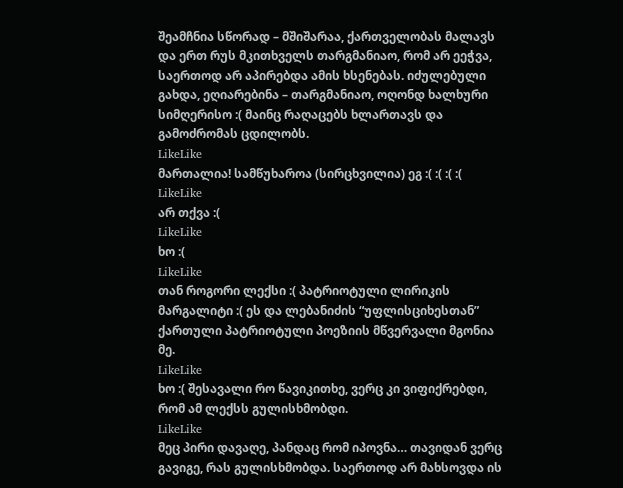შეამჩნია სწორად – მშიშარაა, ქართველობას მალავს და ერთ რუს მკითხველს თარგმანიაო, რომ არ ეეჭვა, საერთოდ არ აპირებდა ამის ხსენებას. იძულებული გახდა, ეღიარებინა – თარგმანიაო, ოღონდ ხალხური სიმღერისო :( მაინც რაღაცებს ხლართავს და გამოძრომას ცდილობს.
LikeLike
მართალია! სამწუხაროა (სირცხვილია) ეგ :( :( :( :(
LikeLike
არ თქვა :(
LikeLike
ხო :(
LikeLike
თან როგორი ლექსი :( პატრიოტული ლირიკის მარგალიტი :( ეს და ლებანიძის “უფლისციხესთან” ქართული პატრიოტული პოეზიის მწვერვალი მგონია მე.
LikeLike
ხო :( შესავალი რო წავიკითხე, ვერც კი ვიფიქრებდი, რომ ამ ლექსს გულისხმობდი.
LikeLike
მეც პირი დავაღე, პანდაც რომ იპოვნა… თავიდან ვერც გავიგე, რას გულისხმობდა. საერთოდ არ მახსოვდა ის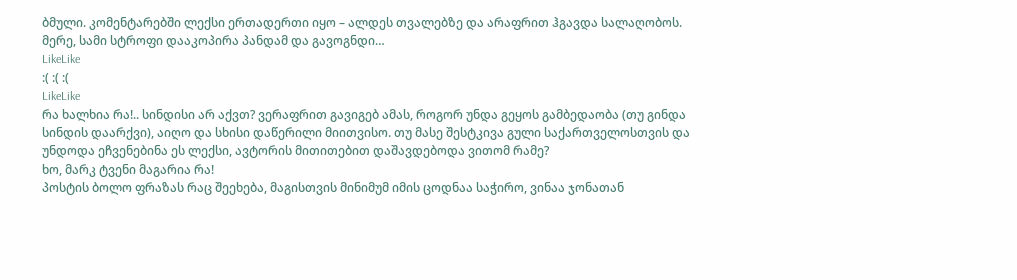ბმული. კომენტარებში ლექსი ერთადერთი იყო – ალდეს თვალებზე და არაფრით ჰგავდა სალაღობოს. მერე, სამი სტროფი დააკოპირა პანდამ და გავოგნდი…
LikeLike
:( :( :(
LikeLike
რა ხალხია რა!.. სინდისი არ აქვთ? ვერაფრით გავიგებ ამას, როგორ უნდა გეყოს გამბედაობა (თუ გინდა სინდის დაარქვი), აიღო და სხისი დაწერილი მიითვისო. თუ მასე შესტკივა გული საქართველოსთვის და უნდოდა ეჩვენებინა ეს ლექსი, ავტორის მითითებით დაშავდებოდა ვითომ რამე?
ხო, მარკ ტვენი მაგარია რა!
პოსტის ბოლო ფრაზას რაც შეეხება, მაგისთვის მინიმუმ იმის ცოდნაა საჭირო, ვინაა ჯონათან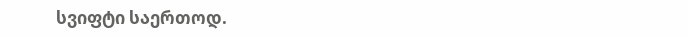სვიფტი საერთოდ.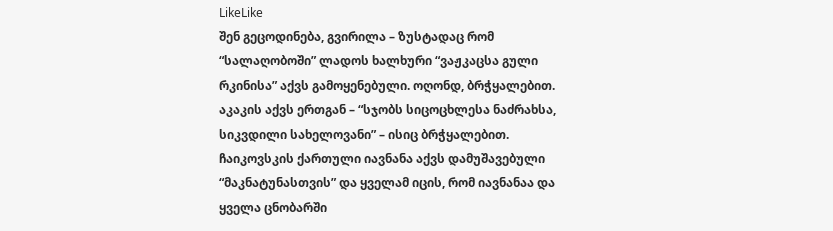LikeLike
შენ გეცოდინება, გვირილა – ზუსტადაც რომ “სალაღობოში” ლადოს ხალხური “ვაჟკაცსა გული რკინისა” აქვს გამოყენებული. ოღონდ, ბრჭყალებით.
აკაკის აქვს ერთგან – “სჯობს სიცოცხლესა ნაძრახსა, სიკვდილი სახელოვანი” – ისიც ბრჭყალებით.
ჩაიკოვსკის ქართული იავნანა აქვს დამუშავებული “მაკნატუნასთვის” და ყველამ იცის, რომ იავნანაა და ყველა ცნობარში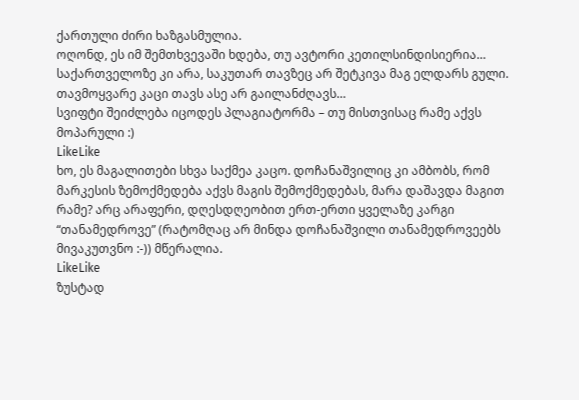ქართული ძირი ხაზგასმულია.
ოღონდ, ეს იმ შემთხვევაში ხდება, თუ ავტორი კეთილსინდისიერია… საქართველოზე კი არა, საკუთარ თავზეც არ შეტკივა მაგ ელდარს გული. თავმოყვარე კაცი თავს ასე არ გაილანძღავს…
სვიფტი შეიძლება იცოდეს პლაგიატორმა – თუ მისთვისაც რამე აქვს მოპარული :)
LikeLike
ხო, ეს მაგალითები სხვა საქმეა კაცო. დოჩანაშვილიც კი ამბობს, რომ მარკესის ზემოქმედება აქვს მაგის შემოქმედებას, მარა დაშავდა მაგით რამე? არც არაფერი, დღესდღეობით ერთ-ერთი ყველაზე კარგი “თანამედროვე” (რატომღაც არ მინდა დოჩანაშვილი თანამედროვეებს მივაკუთვნო :-)) მწერალია.
LikeLike
ზუსტად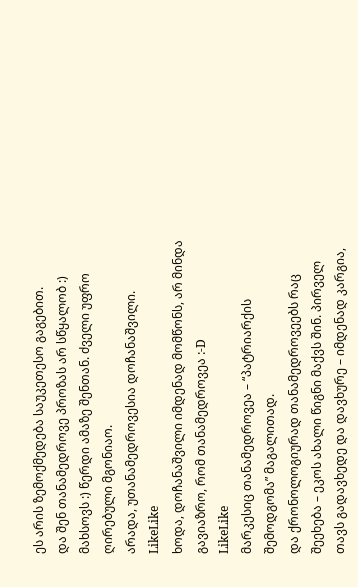ეს არის ზემოქმედება საუკეთესო გაგებით.
და შენ თანამედროვე პროზას არ სწყალობ :) მახსოვს :) წერდი ამაზე შენთან. ძველი უფრო ღირებული მგონიაო.
არადა, უთანამედროვესია დოჩანაშვილი.
LikeLike
ხოდა, დოჩანაშვილი იმდენად მომწონს, არ მინდა გავიაზრო, რომ თანამედროვეა :-D
LikeLike
მარკესიც თანამედროვეა – “პატრიარქის შემოდგომა” მაგალითად.
და ქრონოლოგიურად თანამედროვეებს რაც შეეხება – ეკოს ახალი წიგნი მაქვს შინ. პირველ თავს გადავხედე და დავხურე – იმდენად კარგია,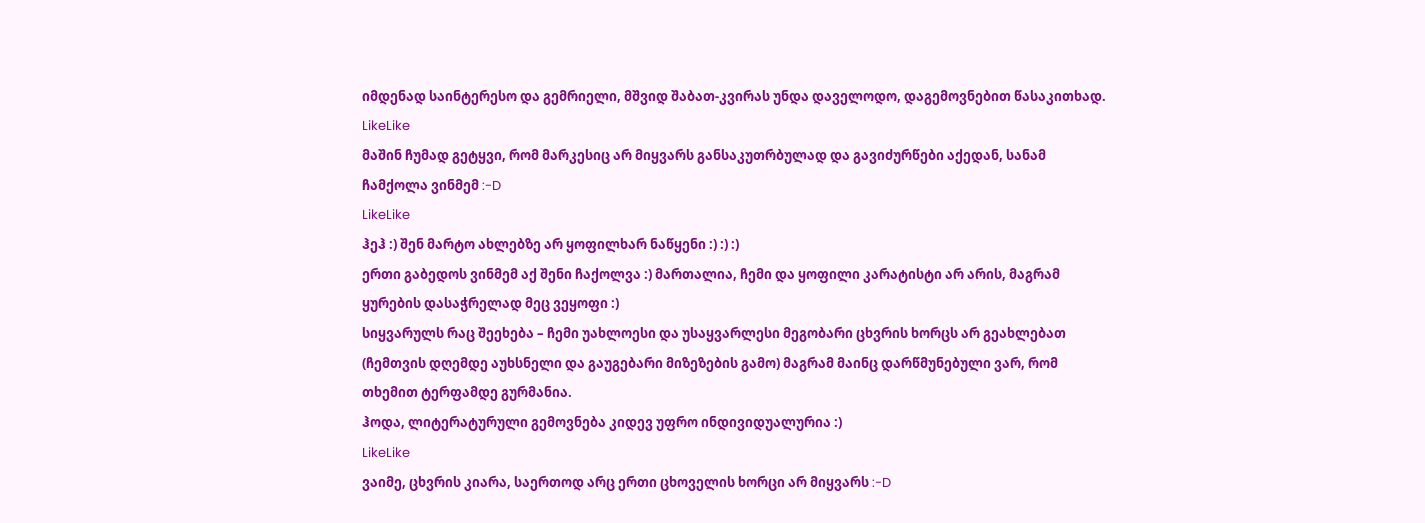იმდენად საინტერესო და გემრიელი, მშვიდ შაბათ-კვირას უნდა დაველოდო, დაგემოვნებით წასაკითხად.
LikeLike
მაშინ ჩუმად გეტყვი, რომ მარკესიც არ მიყვარს განსაკუთრბულად და გავიძურწები აქედან, სანამ ჩამქოლა ვინმემ :-D
LikeLike
ჰეჰ :) შენ მარტო ახლებზე არ ყოფილხარ ნაწყენი :) :) :)
ერთი გაბედოს ვინმემ აქ შენი ჩაქოლვა :) მართალია, ჩემი და ყოფილი კარატისტი არ არის, მაგრამ ყურების დასაჭრელად მეც ვეყოფი :)
სიყვარულს რაც შეეხება – ჩემი უახლოესი და უსაყვარლესი მეგობარი ცხვრის ხორცს არ გეახლებათ (ჩემთვის დღემდე აუხსნელი და გაუგებარი მიზეზების გამო) მაგრამ მაინც დარწმუნებული ვარ, რომ თხემით ტერფამდე გურმანია.
ჰოდა, ლიტერატურული გემოვნება კიდევ უფრო ინდივიდუალურია :)
LikeLike
ვაიმე, ცხვრის კიარა, საერთოდ არც ერთი ცხოველის ხორცი არ მიყვარს :-D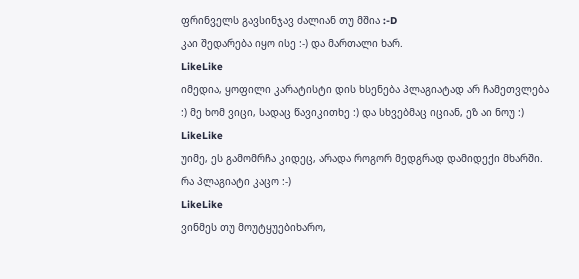ფრინველს გავსინჯავ ძალიან თუ მშია :-D
კაი შედარება იყო ისე :-) და მართალი ხარ.
LikeLike
იმედია, ყოფილი კარატისტი დის ხსენება პლაგიატად არ ჩამეთვლება :) მე ხომ ვიცი, სადაც წავიკითხე :) და სხვებმაც იციან, ეზ აი ნოუ :)
LikeLike
უიმე, ეს გამომრჩა კიდეც, არადა როგორ მედგრად დამიდექი მხარში. რა პლაგიატი კაცო :-)
LikeLike
ვინმეს თუ მოუტყუებიხარო,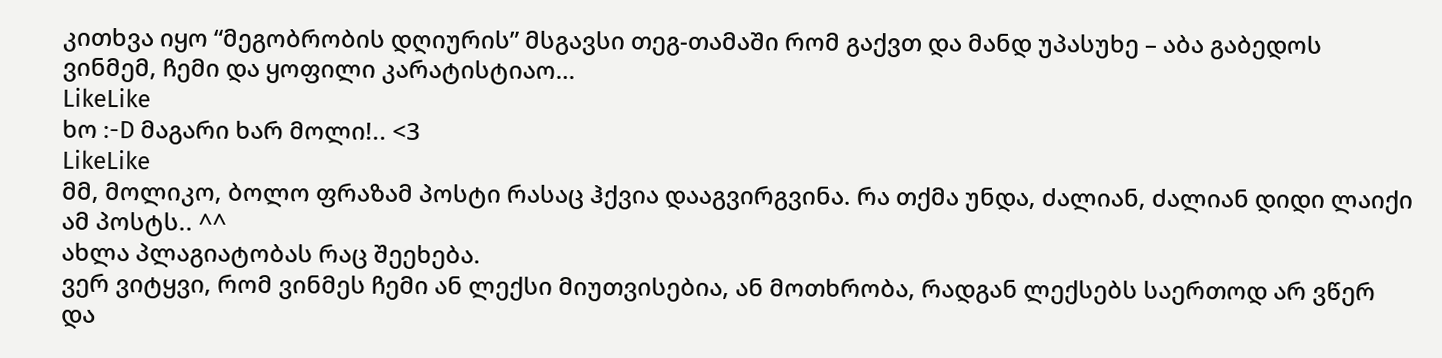კითხვა იყო “მეგობრობის დღიურის” მსგავსი თეგ-თამაში რომ გაქვთ და მანდ უპასუხე – აბა გაბედოს ვინმემ, ჩემი და ყოფილი კარატისტიაო…
LikeLike
ხო :-D მაგარი ხარ მოლი!.. <3
LikeLike
მმ, მოლიკო, ბოლო ფრაზამ პოსტი რასაც ჰქვია დააგვირგვინა. რა თქმა უნდა, ძალიან, ძალიან დიდი ლაიქი ამ პოსტს.. ^^
ახლა პლაგიატობას რაც შეეხება.
ვერ ვიტყვი, რომ ვინმეს ჩემი ან ლექსი მიუთვისებია, ან მოთხრობა, რადგან ლექსებს საერთოდ არ ვწერ და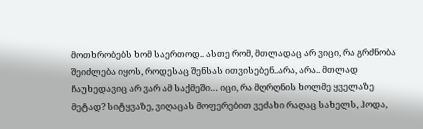მოთხრობებს ხომ საერთოდ.. ასთე რომ, მთლადაც არ ვიცი, რა გრძნობა შეიძლება იყოს, როდესაც შენსას ითვისებენ..არა, არა.. მთლად ჩაუხედავიც არ ვარ ამ საქმეში… იცი, რა მღრღნის ხოლმე ყველაზე მეტად? სიტყვაზე, ვიღაცას მოფერებით ვეძახი რაღაც სახელს, ჰოდა,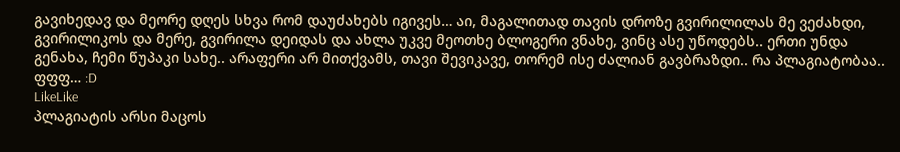გავიხედავ და მეორე დღეს სხვა რომ დაუძახებს იგივეს… აი, მაგალითად თავის დროზე გვირილილას მე ვეძახდი, გვირილიკოს და მერე, გვირილა დეიდას და ახლა უკვე მეოთხე ბლოგერი ვნახე, ვინც ასე უწოდებს.. ერთი უნდა გენახა, ჩემი წუპაკი სახე.. არაფერი არ მითქვამს, თავი შევიკავე, თორემ ისე ძალიან გავბრაზდი.. რა პლაგიატობაა.. ფფფ… :D
LikeLike
პლაგიატის არსი მაცოს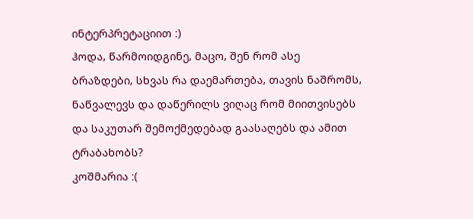ინტერპრეტაციით :)
ჰოდა, წარმოიდგინე, მაცო, შენ რომ ასე ბრაზდები, სხვას რა დაემართება, თავის ნაშრომს, ნაწვალევს და დაწერილს ვიღაც რომ მიითვისებს და საკუთარ შემოქმედებად გაასაღებს და ამით ტრაბახობს?
კოშმარია :(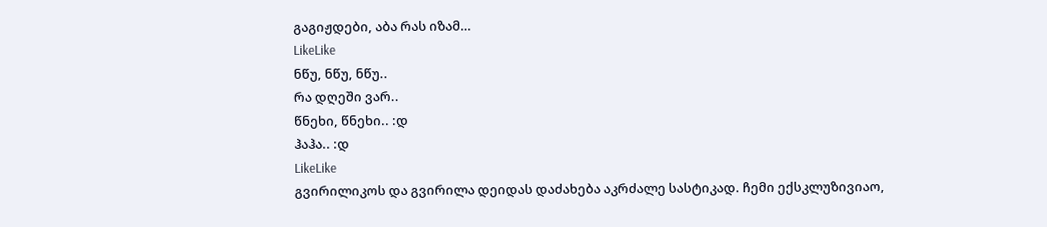გაგიჟდები, აბა რას იზამ…
LikeLike
ნწუ, ნწუ, ნწუ..
რა დღეში ვარ..
წნეხი, წნეხი.. :დ
ჰაჰა.. :დ
LikeLike
გვირილიკოს და გვირილა დეიდას დაძახება აკრძალე სასტიკად. ჩემი ექსკლუზივიაო,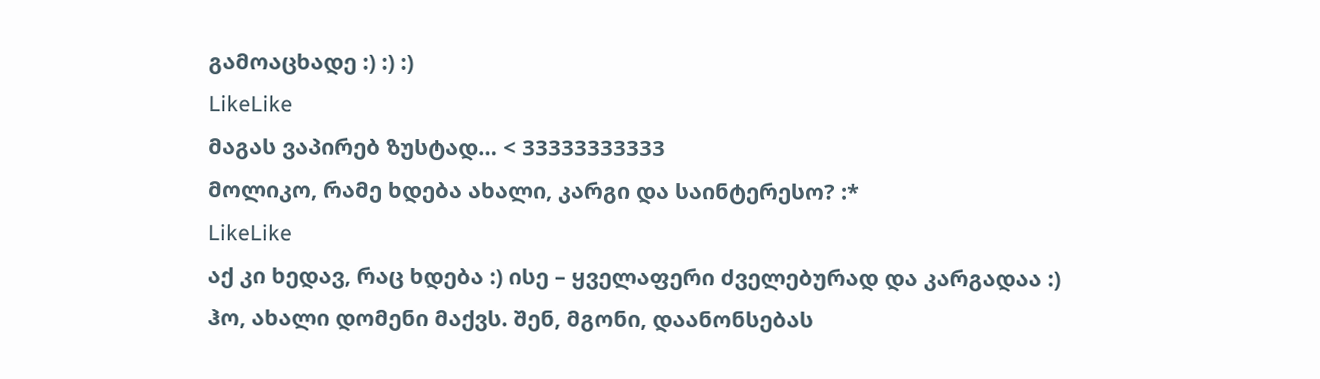გამოაცხადე :) :) :)
LikeLike
მაგას ვაპირებ ზუსტად… < 33333333333
მოლიკო, რამე ხდება ახალი, კარგი და საინტერესო? :*
LikeLike
აქ კი ხედავ, რაც ხდება :) ისე – ყველაფერი ძველებურად და კარგადაა :)
ჰო, ახალი დომენი მაქვს. შენ, მგონი, დაანონსებას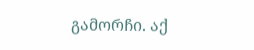გამორჩი. აქ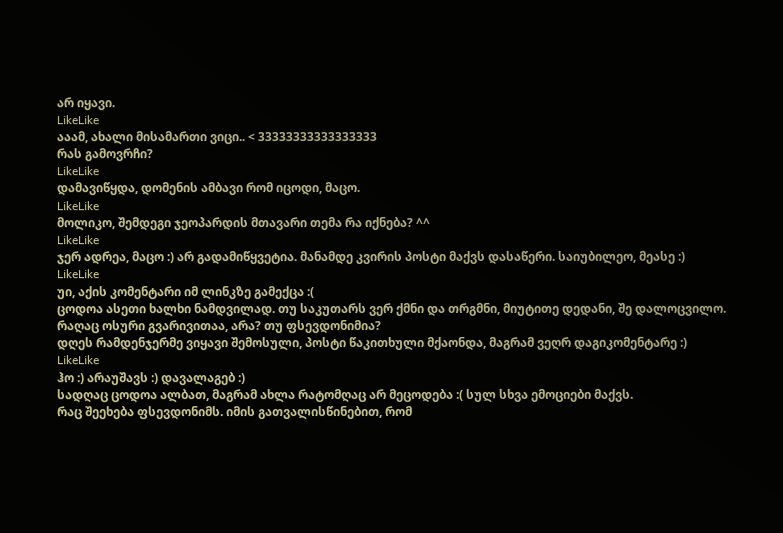არ იყავი.
LikeLike
ააამ, ახალი მისამართი ვიცი.. < 33333333333333333
რას გამოვრჩი?
LikeLike
დამავიწყდა, დომენის ამბავი რომ იცოდი, მაცო.
LikeLike
მოლიკო, შემდეგი ჯეოპარდის მთავარი თემა რა იქნება? ^^
LikeLike
ჯერ ადრეა, მაცო :) არ გადამიწყვეტია. მანამდე კვირის პოსტი მაქვს დასაწერი. საიუბილეო, მეასე :)
LikeLike
უი, აქის კომენტარი იმ ლინკზე გამექცა :(
ცოდოა ასეთი ხალხი ნამდვილად. თუ საკუთარს ვერ ქმნი და თრგმნი, მიუტითე დედანი, შე დალოცვილო. რაღაც ოსური გვარივითაა, არა? თუ ფსევდონიმია?
დღეს რამდენჯერმე ვიყავი შემოსული, პოსტი წაკითხული მქაონდა, მაგრამ ვეღრ დაგიკომენტარე :)
LikeLike
ჰო :) არაუშავს :) დავალაგებ :)
სადღაც ცოდოა ალბათ, მაგრამ ახლა რატომღაც არ მეცოდება :( სულ სხვა ემოციები მაქვს.
რაც შეეხება ფსევდონიმს. იმის გათვალისწინებით, რომ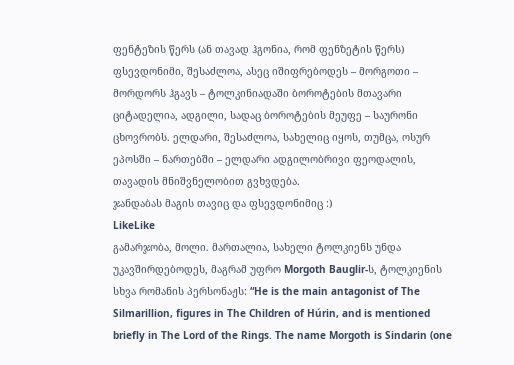ფენტეზის წერს (ან თავად ჰგონია, რომ ფენზეტის წერს) ფსევდონიმი, შესაძლოა, ასეც იშიფრებოდეს – მორგოთი – მორდორს ჰგავს – ტოლკინიადაში ბოროტების მთავარი ციტადელია, ადგილი, სადაც ბოროტების მეუფე – საურონი ცხოვრობს. ელდარი, შესაძლოა, სახელიც იყოს, თუმცა, ოსურ ეპოსში – ნართებში – ელდარი ადგილობრივი ფეოდალის, თავადის მნიშვნელობით გვხვდება.
ჯანდაბას მაგის თავიც და ფსევდონიმიც :)
LikeLike
გამარჯობა, მოლი. მართალია, სახელი ტოლკიენს უნდა უკავშირდებოდეს, მაგრამ უფრო Morgoth Bauglir-ს, ტოლკიენის სხვა რომანის პერსონაჟს: “He is the main antagonist of The Silmarillion, figures in The Children of Húrin, and is mentioned briefly in The Lord of the Rings. The name Morgoth is Sindarin (one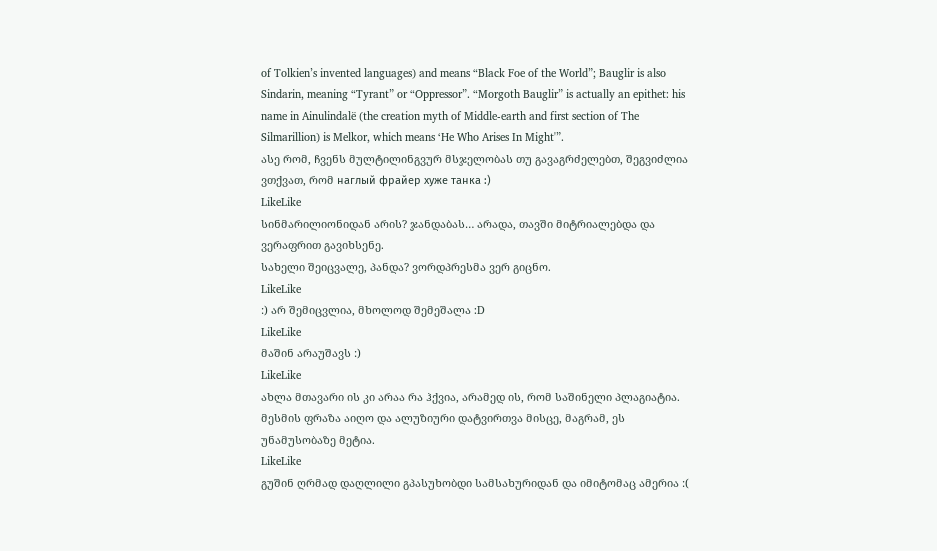of Tolkien’s invented languages) and means “Black Foe of the World”; Bauglir is also Sindarin, meaning “Tyrant” or “Oppressor”. “Morgoth Bauglir” is actually an epithet: his name in Ainulindalë (the creation myth of Middle-earth and first section of The Silmarillion) is Melkor, which means ‘He Who Arises In Might'”.
ასე რომ, ჩვენს მულტილინგვურ მსჯელობას თუ გავაგრძელებთ, შეგვიძლია ვთქვათ, რომ наглый фрайер хуже танка :)
LikeLike
სინმარილიონიდან არის? ჯანდაბას… არადა, თავში მიტრიალებდა და ვერაფრით გავიხსენე.
სახელი შეიცვალე, პანდა? ვორდპრესმა ვერ გიცნო.
LikeLike
:) არ შემიცვლია, მხოლოდ შემეშალა :D
LikeLike
მაშინ არაუშავს :)
LikeLike
ახლა მთავარი ის კი არაა რა ჰქვია, არამედ ის, რომ საშინელი პლაგიატია. მესმის ფრაზა აიღო და ალუზიური დატვირთვა მისცე, მაგრამ, ეს უნამუსობაზე მეტია.
LikeLike
გუშინ ღრმად დაღლილი გპასუხობდი სამსახურიდან და იმიტომაც ამერია :(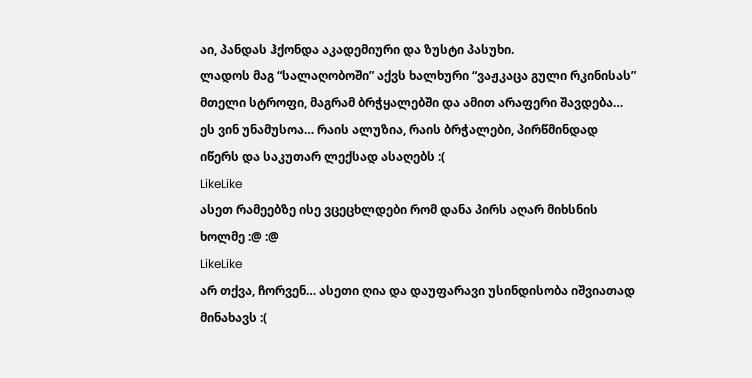აი, პანდას ჰქონდა აკადემიური და ზუსტი პასუხი.
ლადოს მაგ “სალაღობოში” აქვს ხალხური “ვაჟკაცა გული რკინისას” მთელი სტროფი, მაგრამ ბრჭყალებში და ამით არაფერი შავდება… ეს ვინ უნამუსოა… რაის ალუზია, რაის ბრჭალები, პირწმინდად იწერს და საკუთარ ლექსად ასაღებს :(
LikeLike
ასეთ რამეებზე ისე ვცეცხლდები რომ დანა პირს აღარ მიხსნის ხოლმე :@ :@
LikeLike
არ თქვა, ჩორვენ… ასეთი ღია და დაუფარავი უსინდისობა იშვიათად მინახავს :(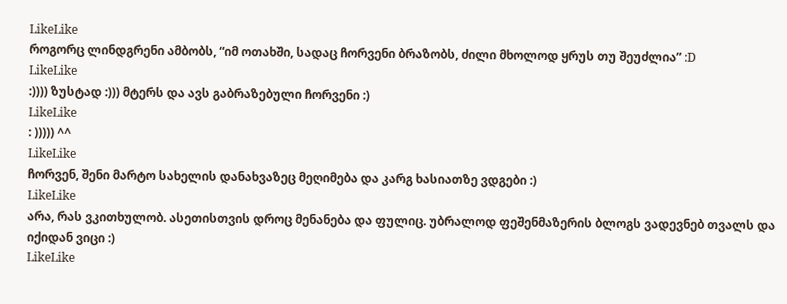LikeLike
როგორც ლინდგრენი ამბობს, “იმ ოთახში, სადაც ჩორვენი ბრაზობს, ძილი მხოლოდ ყრუს თუ შეუძლია” :D
LikeLike
:)))) ზუსტად :))) მტერს და ავს გაბრაზებული ჩორვენი :)
LikeLike
: ))))) ^^
LikeLike
ჩორვენ, შენი მარტო სახელის დანახვაზეც მეღიმება და კარგ ხასიათზე ვდგები :)
LikeLike
არა, რას ვკითხულობ. ასეთისთვის დროც მენანება და ფულიც. უბრალოდ ფეშენმაზერის ბლოგს ვადევნებ თვალს და იქიდან ვიცი :)
LikeLike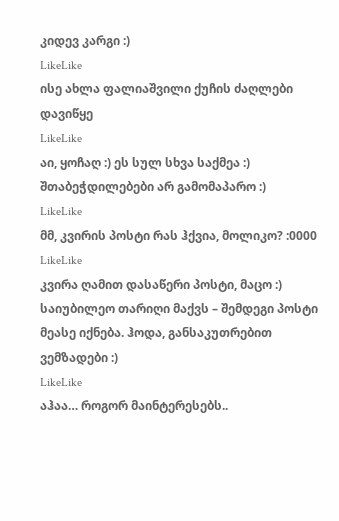კიდევ კარგი :)
LikeLike
ისე ახლა ფალიაშვილი ქუჩის ძაღლები დავიწყე
LikeLike
აი, ყოჩაღ :) ეს სულ სხვა საქმეა :) შთაბეჭდილებები არ გამომაპარო :)
LikeLike
მმ, კვირის პოსტი რას ჰქვია, მოლიკო? :0000
LikeLike
კვირა ღამით დასაწერი პოსტი, მაცო :)
საიუბილეო თარიღი მაქვს – შემდეგი პოსტი მეასე იქნება. ჰოდა, განსაკუთრებით ვემზადები :)
LikeLike
აჰაა… როგორ მაინტერესებს..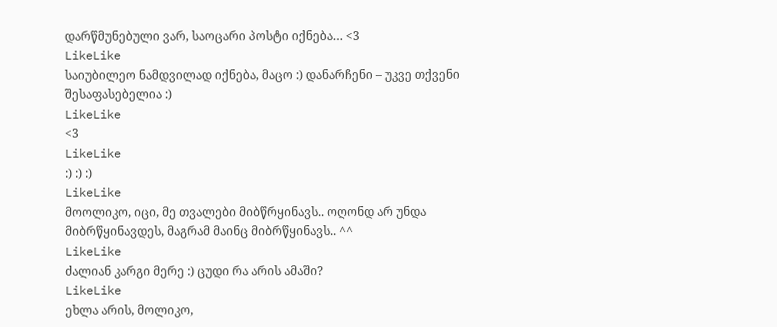დარწმუნებული ვარ, საოცარი პოსტი იქნება… <3
LikeLike
საიუბილეო ნამდვილად იქნება, მაცო :) დანარჩენი – უკვე თქვენი შესაფასებელია :)
LikeLike
<3
LikeLike
:) :) :)
LikeLike
მოოლიკო, იცი, მე თვალები მიბწრყინავს.. ოღონდ არ უნდა მიბრწყინავდეს, მაგრამ მაინც მიბრწყინავს.. ^^
LikeLike
ძალიან კარგი მერე :) ცუდი რა არის ამაში?
LikeLike
ეხლა არის, მოლიკო,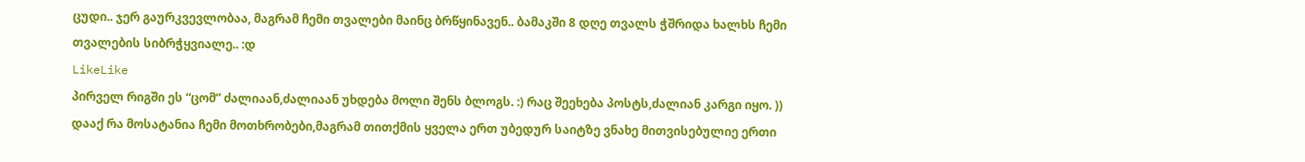ცუდი.. ჯერ გაურკვევლობაა, მაგრამ ჩემი თვალები მაინც ბრწყინავენ.. ბამაკში 8 დღე თვალს ჭშრიდა ხალხს ჩემი თვალების სიბრჭყვიალე.. :დ
LikeLike
პირველ რიგში ეს “ცომ” ძალიაან,ძალიაან უხდება მოლი შენს ბლოგს. :) რაც შეეხება პოსტს,ძალიან კარგი იყო. )) დააქ რა მოსატანია ჩემი მოთხრობები,მაგრამ თითქმის ყველა ერთ უბედურ საიტზე ვნახე მითვისებულიე ერთი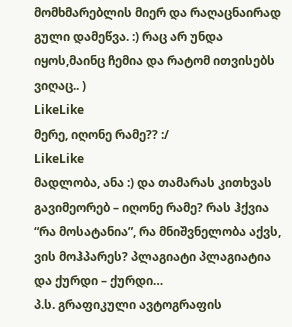მომხმარებლის მიერ და რაღაცნაირად გული დამეწვა. :) რაც არ უნდა იყოს,მაინც ჩემია და რატომ ითვისებს ვიღაც.. )
LikeLike
მერე, იღონე რამე?? :/
LikeLike
მადლობა, ანა :) და თამარას კითხვას გავიმეორებ – იღონე რამე? რას ჰქვია “რა მოსატანია”, რა მნიშვნელობა აქვს, ვის მოჰპარეს? პლაგიატი პლაგიატია და ქურდი – ქურდი…
პ.ს. გრაფიკული ავტოგრაფის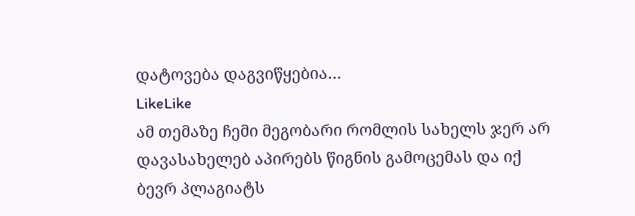დატოვება დაგვიწყებია…
LikeLike
ამ თემაზე ჩემი მეგობარი რომლის სახელს ჯერ არ დავასახელებ აპირებს წიგნის გამოცემას და იქ ბევრ პლაგიატს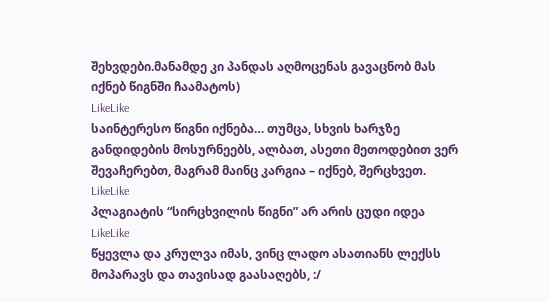შეხვდები.მანამდე კი პანდას აღმოცენას გავაცნობ მას იქნებ წიგნში ჩაამატოს)
LikeLike
საინტერესო წიგნი იქნება… თუმცა, სხვის ხარჯზე განდიდების მოსურნეებს, ალბათ, ასეთი მეთოდებით ვერ შევაჩერებთ, მაგრამ მაინც კარგია – იქნებ, შერცხვეთ.
LikeLike
პლაგიატის “სირცხვილის წიგნი” არ არის ცუდი იდეა
LikeLike
წყევლა და კრულვა იმას, ვინც ლადო ასათიანს ლექსს მოპარავს და თავისად გაასაღებს, :/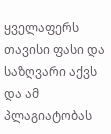ყველაფერს თავისი ფასი და საზღვარი აქვს და ამ პლაგიატობას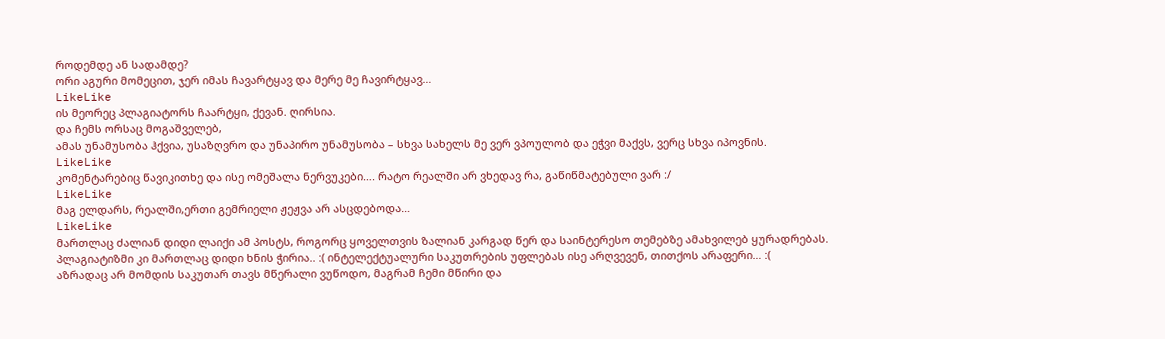როდემდე ან სადამდე?
ორი აგური მომეცით, ჯერ იმას ჩავარტყავ და მერე მე ჩავირტყავ…
LikeLike
ის მეორეც პლაგიატორს ჩაარტყი, ქევან. ღირსია.
და ჩემს ორსაც მოგაშველებ,
ამას უნამუსობა ჰქვია, უსაზღვრო და უნაპირო უნამუსობა – სხვა სახელს მე ვერ ვპოულობ და ეჭვი მაქვს, ვერც სხვა იპოვნის.
LikeLike
კომენტარებიც წავიკითხე და ისე ომეშალა ნერვუკები…. რატო რეალში არ ვხედავ რა, გაწიწმატებული ვარ :/
LikeLike
მაგ ელდარს, რეალში,ერთი გემრიელი ჟეჟვა არ ასცდებოდა…
LikeLike
მართლაც ძალიან დიდი ლაიქი ამ პოსტს, როგორც ყოველთვის ზალიან კარგად წერ და საინტერესო თემებზე ამახვილებ ყურადრებას. პლაგიატიზმი კი მართლაც დიდი ხნის ჭირია.. :( ინტელექტუალური საკუთრების უფლებას ისე არღვევენ, თითქოს არაფერი… :(
აზრადაც არ მომდის საკუთარ თავს მწერალი ვუწოდო, მაგრამ ჩემი მწირი და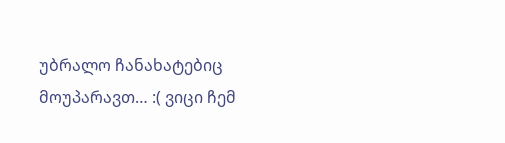უბრალო ჩანახატებიც მოუპარავთ… :( ვიცი ჩემ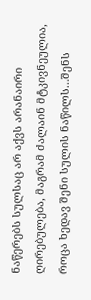ნაწერებს სულსაც არ აქვს არანაირი ღირებულება, მაგრამ ძალაინ მტკივნეულია, როცა ხედავ შენი სულის ნაწილს…შენს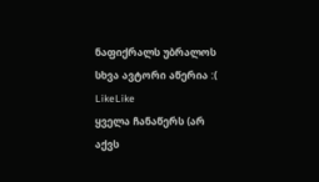ნაფიქრალს უბრალოს სხვა ავტორი აწერია :(
LikeLike
ყველა ჩანაწერს (არ აქვს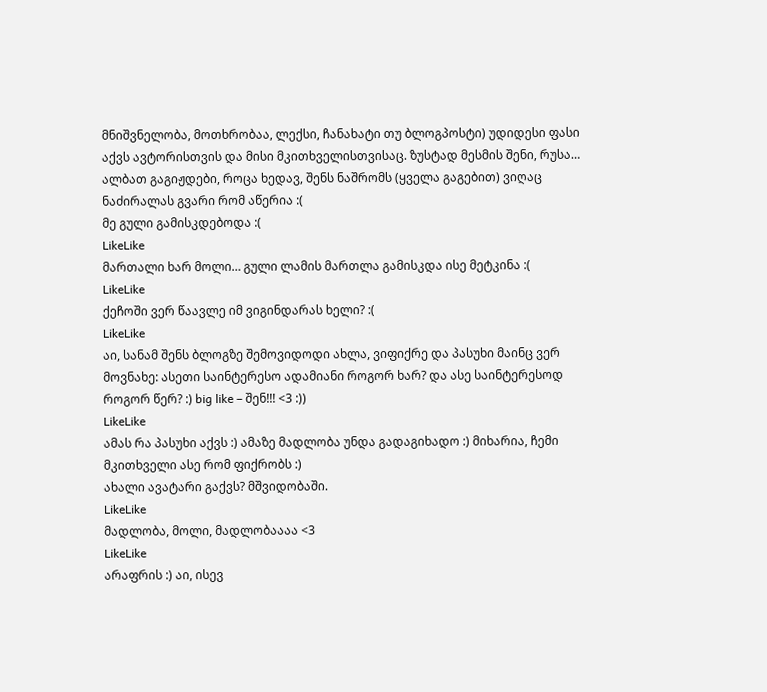მნიშვნელობა, მოთხრობაა, ლექსი, ჩანახატი თუ ბლოგპოსტი) უდიდესი ფასი აქვს ავტორისთვის და მისი მკითხველისთვისაც. ზუსტად მესმის შენი, რუსა… ალბათ გაგიჟდები, როცა ხედავ, შენს ნაშრომს (ყველა გაგებით) ვიღაც ნაძირალას გვარი რომ აწერია :(
მე გული გამისკდებოდა :(
LikeLike
მართალი ხარ მოლი… გული ლამის მართლა გამისკდა ისე მეტკინა :(
LikeLike
ქეჩოში ვერ წაავლე იმ ვიგინდარას ხელი? :(
LikeLike
აი, სანამ შენს ბლოგზე შემოვიდოდი ახლა, ვიფიქრე და პასუხი მაინც ვერ მოვნახე: ასეთი საინტერესო ადამიანი როგორ ხარ? და ასე საინტერესოდ როგორ წერ? :) big like – შენ!!! <3 :))
LikeLike
ამას რა პასუხი აქვს :) ამაზე მადლობა უნდა გადაგიხადო :) მიხარია, ჩემი მკითხველი ასე რომ ფიქრობს :)
ახალი ავატარი გაქვს? მშვიდობაში.
LikeLike
მადლობა, მოლი, მადლობაააა <3
LikeLike
არაფრის :) აი, ისევ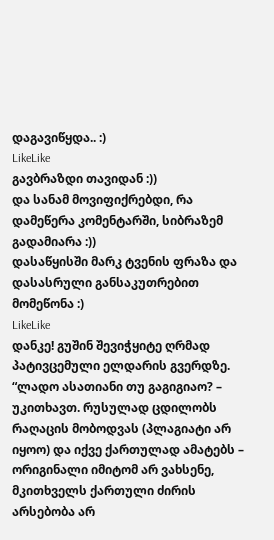დაგავიწყდა.. :)
LikeLike
გავბრაზდი თავიდან :))
და სანამ მოვიფიქრებდი, რა დამეწერა კომენტარში, სიბრაზემ გადამიარა :))
დასაწყისში მარკ ტვენის ფრაზა და დასასრული განსაკუთრებით მომეწონა :)
LikeLike
დანკე! გუშინ შევიჭყიტე ღრმად პატივცემული ელდარის გვერდზე. “ლადო ასათიანი თუ გაგიგიაო? – უკითხავთ. რუსულად ცდილობს რაღაცის მობოდვას (პლაგიატი არ იყოო) და იქვე ქართულად ამატებს – ორიგინალი იმიტომ არ ვახსენე, მკითხველს ქართული ძირის არსებობა არ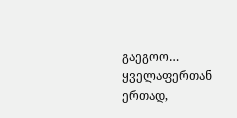გაეგოო…
ყველაფერთან ერთად,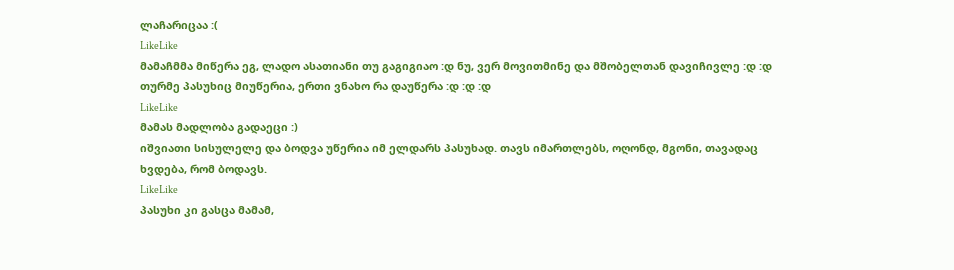ლაჩარიცაა :(
LikeLike
მამაჩმმა მიწერა ეგ, ლადო ასათიანი თუ გაგიგიაო :დ ნუ, ვერ მოვითმინე და მშობელთან დავიჩივლე :დ :დ
თურმე პასუხიც მიუწერია, ერთი ვნახო რა დაუწერა :დ :დ :დ
LikeLike
მამას მადლობა გადაეცი :)
იშვიათი სისულელე და ბოდვა უწერია იმ ელდარს პასუხად. თავს იმართლებს, ოღონდ, მგონი, თავადაც ხვდება, რომ ბოდავს.
LikeLike
პასუხი კი გასცა მამამ,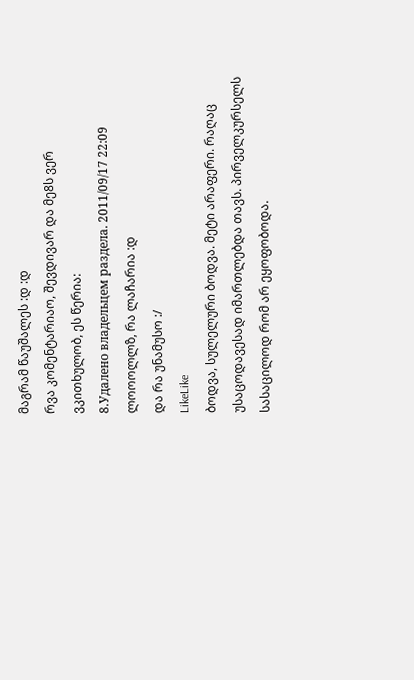მაგრამ წაუშალეს :დ :დ
რვა კომენტარიაო, შევდივარ და მე8ს ვერ ვკითხულობ, ეს წერია:
8.Удалено владельцем раздела. 2011/09/17 22:09
ლოოოლლზ, რა ლაჩარია :დ
და რა უნამუსო :/
LikeLike
ბოდვა, სულელური ბოდვა. მეტი არაფერი. რაღაც უსაცოდავესად იმართლებდა თავს. პირველკურსელს სასაცილოდ რომ არ ეყოფობოდა.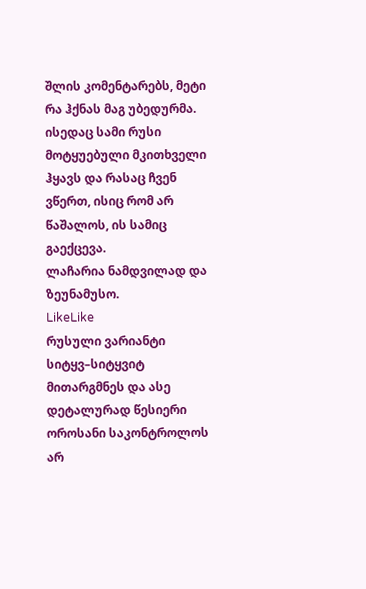შლის კომენტარებს, მეტი რა ჰქნას მაგ უბედურმა. ისედაც სამი რუსი მოტყუებული მკითხველი ჰყავს და რასაც ჩვენ ვწერთ, ისიც რომ არ წაშალოს, ის სამიც გაექცევა.
ლაჩარია ნამდვილად და ზეუნამუსო.
LikeLike
რუსული ვარიანტი სიტყვ–სიტყვიტ მითარგმნეს და ასე დეტალურად წესიერი ოროსანი საკონტროლოს არ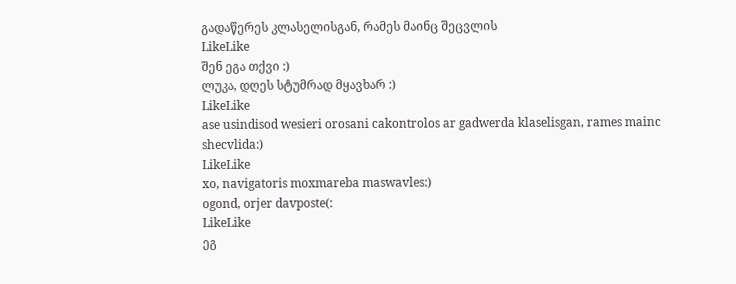გადაწერეს კლასელისგან, რამეს მაინც შეცვლის
LikeLike
შენ ეგა თქვი :)
ლუკა, დღეს სტუმრად მყავხარ :)
LikeLike
ase usindisod wesieri orosani cakontrolos ar gadwerda klaselisgan, rames mainc shecvlida:)
LikeLike
xo, navigatoris moxmareba maswavles:)
ogond, orjer davposte(:
LikeLike
ეგ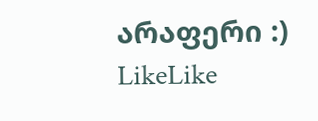არაფერი :)
LikeLike